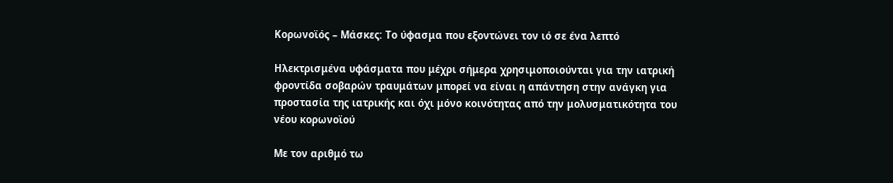Κορωνοϊός – Μάσκες: Το ύφασμα που εξοντώνει τον ιό σε ένα λεπτό

Ηλεκτρισμένα υφάσματα που μέχρι σήμερα χρησιμοποιούνται για την ιατρική φροντίδα σοβαρών τραυμάτων μπορεί να είναι η απάντηση στην ανάγκη για προστασία της ιατρικής και όχι μόνο κοινότητας από την μολυσματικότητα του νέου κορωνοϊού

Με τον αριθμό τω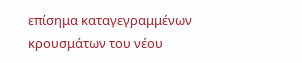επίσημα καταγεγραμμένων κρουσμάτων του νέου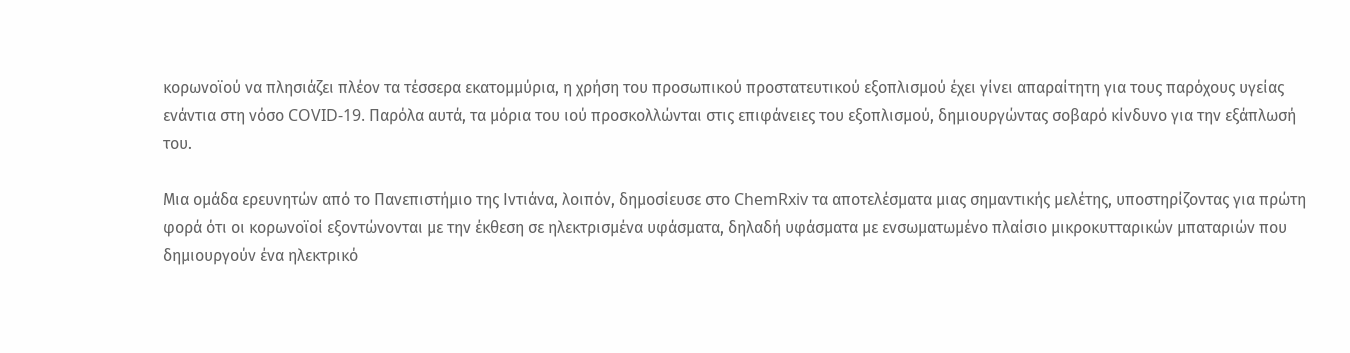κορωνοϊού να πλησιάζει πλέον τα τέσσερα εκατομμύρια, η χρήση του προσωπικού προστατευτικού εξοπλισμού έχει γίνει απαραίτητη για τους παρόχους υγείας ενάντια στη νόσο COVID-19. Παρόλα αυτά, τα μόρια του ιού προσκολλώνται στις επιφάνειες του εξοπλισμού, δημιουργώντας σοβαρό κίνδυνο για την εξάπλωσή του.

Μια ομάδα ερευνητών από το Πανεπιστήμιο της Ιντιάνα, λοιπόν, δημοσίευσε στο ChemRxiv τα αποτελέσματα μιας σημαντικής μελέτης, υποστηρίζοντας για πρώτη φορά ότι οι κορωνοϊοί εξοντώνονται με την έκθεση σε ηλεκτρισμένα υφάσματα, δηλαδή υφάσματα με ενσωματωμένο πλαίσιο μικροκυτταρικών μπαταριών που δημιουργούν ένα ηλεκτρικό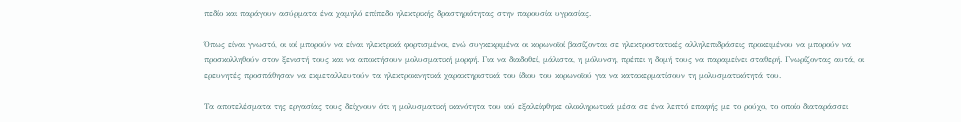πεδίο και παράγουν ασύρματα ένα χαμηλό επίπεδο ηλεκτρικής δραστηριότητας στην παρουσία υγρασίας.

Όπως είναι γνωστό, οι ιοί μπορούν να είναι ηλεκτρικά φορτισμένοι, ενώ συγκεκριμένα οι κορωνοϊοί βασίζονται σε ηλεκτροστατικές αλληλεπιδράσεις προκειμένου να μπορούν να προσκολληθούν στον ξενιστή τους και να αποκτήσουν μολυσματική μορφή. Για να διαδοθεί, μάλιστα, η μόλυνση, πρέπει η δομή τους να παραμείνει σταθερή. Γνωρίζοντας αυτά, οι ερευνητές προσπάθησαν να εκμεταλλευτούν τα ηλεκτροκινητικά χαρακτηριστικά του ίδιου του κορωνοϊού για να κατακερματίσουν τη μολυσματικότητά του.

Τα αποτελέσματα της εργασίας τους δείχνουν ότι η μολυσματική ικανότητα του ιού εξαλείφθηκε ολοκληρωτικά μέσα σε ένα λεπτό επαφής με το ρούχο, το οποίο διαταράσσει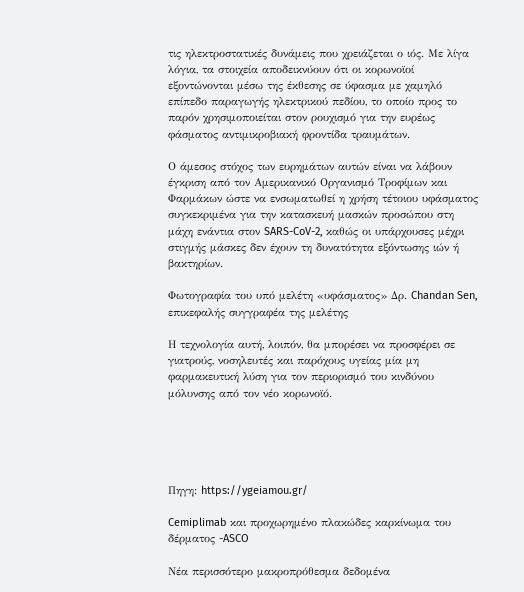τις ηλεκτροστατικές δυνάμεις που χρειάζεται ο ιός. Με λίγα λόγια, τα στοιχεία αποδεικνύουν ότι οι κορωνοϊοί εξοντώνονται μέσω της έκθεσης σε ύφασμα με χαμηλό επίπεδο παραγωγής ηλεκτρικού πεδίου, το οποίο προς το παρόν χρησιμοποιείται στον ρουχισμό για την ευρέως φάσματος αντιμικροβιακή φροντίδα τραυμάτων.

Ο άμεσος στόχος των ευρημάτων αυτών είναι να λάβουν έγκριση από τον Αμερικανικό Οργανισμό Τροφίμων και Φαρμάκων ώστε να ενσωματωθεί η χρήση τέτοιου υφάσματος συγκεκριμένα για την κατασκευή μασκών προσώπου στη μάχη ενάντια στον SARS-CoV-2, καθώς οι υπάρχουσες μέχρι στιγμής μάσκες δεν έχουν τη δυνατότητα εξόντωσης ιών ή βακτηρίων.

Φωτογραφία του υπό μελέτη «υφάσματος» Δρ. Chandan Sen, επικεφαλής συγγραφέα της μελέτης

Η τεχνολογία αυτή, λοιπόν, θα μπορέσει να προσφέρει σε γιατρούς, νοσηλευτές και παρόχους υγείας μία μη φαρμακευτική λύση για τον περιορισμό του κινδύνου μόλυνσης από τον νέο κορωνοϊό.





Πηγη: https://ygeiamou.gr/

Cemiplimab και προχωρημένο πλακώδες καρκίνωμα του δέρματος -ASCO

Νέα περισσότερο μακροπρόθεσμα δεδομένα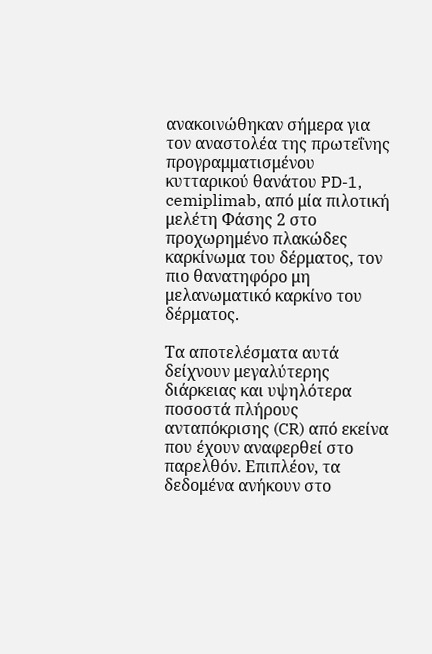ανακοινώθηκαν σήμερα για τον αναστολέα της πρωτεΐνης προγραμματισμένου κυτταρικού θανάτου PD-1, cemiplimab, από μία πιλοτική μελέτη Φάσης 2 στο προχωρημένο πλακώδες καρκίνωμα του δέρματος, τον πιο θανατηφόρο μη μελανωματικό καρκίνο του δέρματος.

Τα αποτελέσματα αυτά δείχνουν μεγαλύτερης διάρκειας και υψηλότερα ποσοστά πλήρους ανταπόκρισης (CR) από εκείνα που έχουν αναφερθεί στο παρελθόν. Επιπλέον, τα δεδομένα ανήκουν στο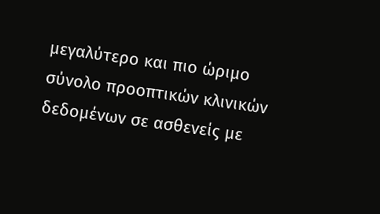μεγαλύτερο και πιο ώριμο σύνολο προοπτικών κλινικών δεδομένων σε ασθενείς με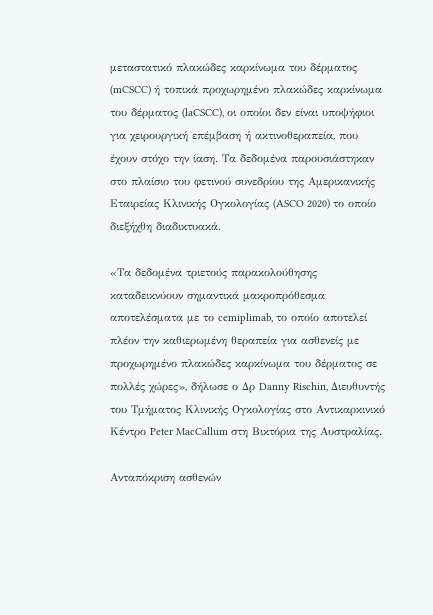μεταστατικό πλακώδες καρκίνωμα του δέρματος (mCSCC) ή τοπικά προχωρημένο πλακώδες καρκίνωμα του δέρματος (laCSCC), οι οποίοι δεν είναι υποψήφιοι για χειρουργική επέμβαση ή ακτινοθεραπεία, που έχουν στόχο την ίαση. Τα δεδομένα παρουσιάστηκαν στο πλαίσιο του φετινού συνεδρίου της Αμερικανικής Εταιρείας Κλινικής Ογκολογίας (ASCO 2020) το οποίο διεξήχθη διαδικτυακά.

«Τα δεδομένα τριετούς παρακολούθησης καταδεικνύουν σημαντικά μακροπρόθεσμα αποτελέσματα με το cemiplimab, το οποίο αποτελεί πλέον την καθιερωμένη θεραπεία για ασθενείς με προχωρημένο πλακώδες καρκίνωμα του δέρματος σε πολλές χώρες», δήλωσε ο Δρ Danny Rischin, Διευθυντής του Τμήματος Κλινικής Ογκολογίας στο Αντικαρκινικό Κέντρο Peter MacCallum στη Βικτόρια της Αυστραλίας.

Ανταπόκριση ασθενών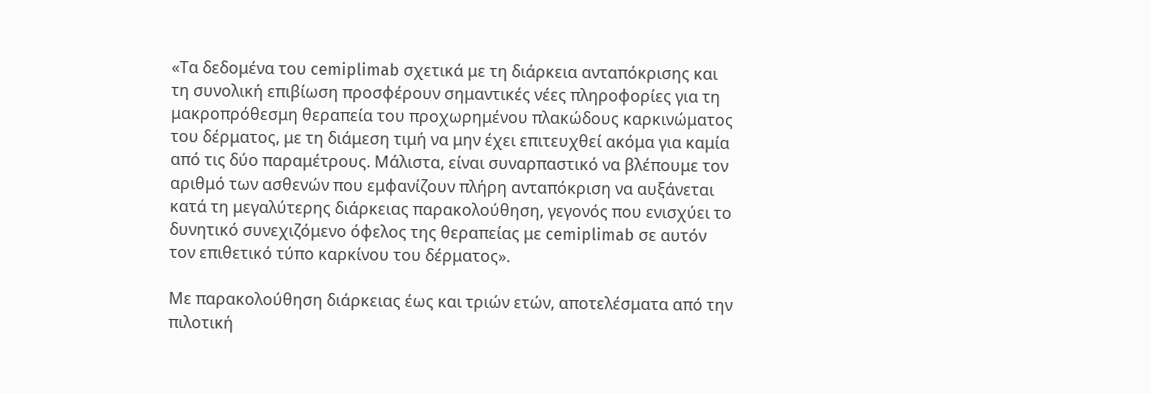«Τα δεδομένα του cemiplimab σχετικά με τη διάρκεια ανταπόκρισης και τη συνολική επιβίωση προσφέρουν σημαντικές νέες πληροφορίες για τη μακροπρόθεσμη θεραπεία του προχωρημένου πλακώδους καρκινώματος του δέρματος, με τη διάμεση τιμή να μην έχει επιτευχθεί ακόμα για καμία από τις δύο παραμέτρους. Μάλιστα, είναι συναρπαστικό να βλέπουμε τον αριθμό των ασθενών που εμφανίζουν πλήρη ανταπόκριση να αυξάνεται κατά τη μεγαλύτερης διάρκειας παρακολούθηση, γεγονός που ενισχύει το δυνητικό συνεχιζόμενο όφελος της θεραπείας με cemiplimab σε αυτόν τον επιθετικό τύπο καρκίνου του δέρματος».

Με παρακολούθηση διάρκειας έως και τριών ετών, αποτελέσματα από την πιλοτική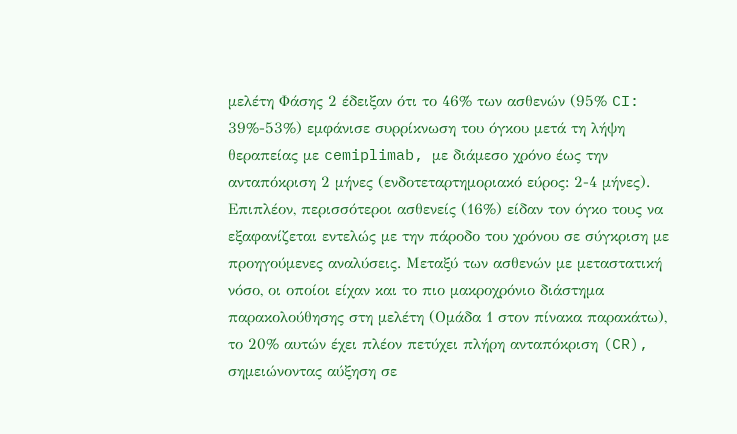μελέτη Φάσης 2 έδειξαν ότι το 46% των ασθενών (95% CI: 39%-53%) εμφάνισε συρρίκνωση του όγκου μετά τη λήψη θεραπείας με cemiplimab, με διάμεσο χρόνο έως την ανταπόκριση 2 μήνες (ενδοτεταρτημοριακό εύρος: 2-4 μήνες). Επιπλέον, περισσότεροι ασθενείς (16%) είδαν τον όγκο τους να εξαφανίζεται εντελώς με την πάροδο του χρόνου σε σύγκριση με προηγούμενες αναλύσεις. Μεταξύ των ασθενών με μεταστατική νόσο, οι οποίοι είχαν και το πιο μακροχρόνιο διάστημα παρακολούθησης στη μελέτη (Ομάδα 1 στον πίνακα παρακάτω), το 20% αυτών έχει πλέον πετύχει πλήρη ανταπόκριση (CR), σημειώνοντας αύξηση σε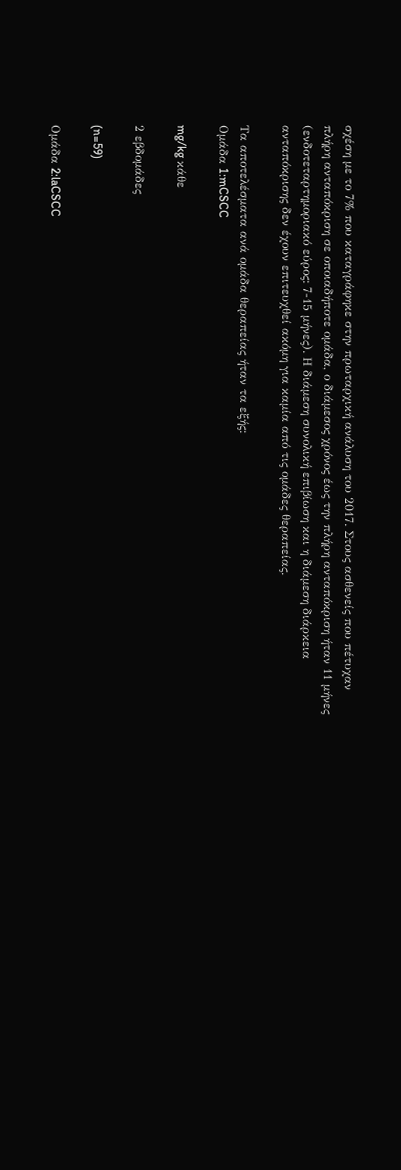σχέση με το 7% που καταγράφηκε στην πρωταρχική ανάλυση του 2017. Στους ασθενείς που πέτυχαν πλήρη ανταπόκριση σε οποιαδήποτε ομάδα, ο διάμεσος χρόνος έως την πλήρη ανταπόκριση ήταν 11 μήνες (ενδοτεταρτημοριακό εύρος: 7-15 μήνες). Η διάμεση συνολική επιβίωση και η διάμεση διάρκεια ανταπόκρισης δεν έχουν επιτευχθεί ακόμη για καμία από τις ομάδες θεραπείας.

Τα αποτελέσματα ανά ομάδα θεραπείας ήταν τα εξής:
Ομάδα 1:mCSCC

mg/kg κάθε

2 εβδομάδες

(n=59)

Ομάδα 2:laCSCC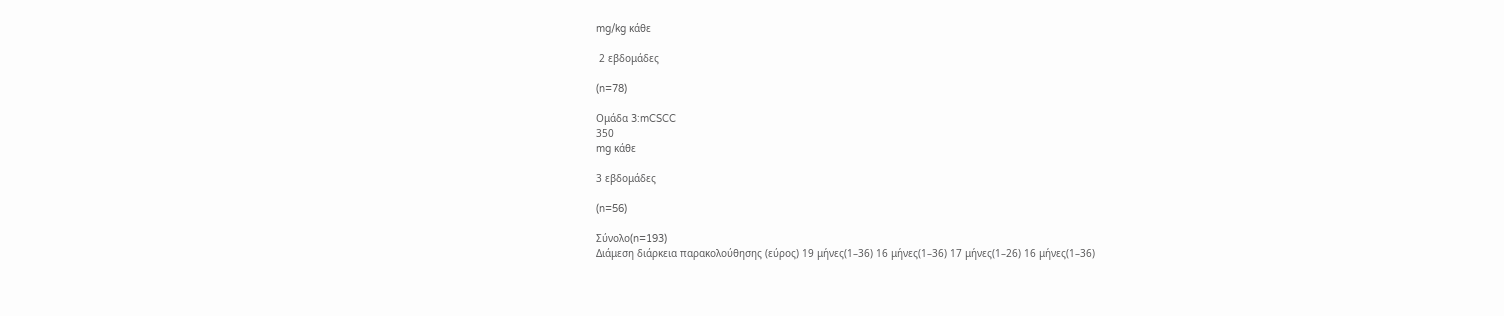mg/kg κάθε

 2 εβδομάδες

(n=78)

Ομάδα 3:mCSCC
350
mg κάθε

3 εβδομάδες

(n=56)

Σύνολο(n=193)
Διάμεση διάρκεια παρακολούθησης (εύρος) 19 μήνες(1–36) 16 μήνες(1–36) 17 μήνες(1–26) 16 μήνες(1–36)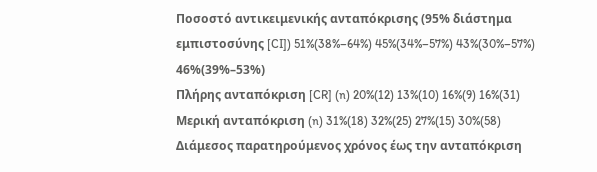Ποσοστό αντικειμενικής ανταπόκρισης (95% διάστημα εμπιστοσύνης [CI]) 51%(38%–64%) 45%(34%–57%) 43%(30%–57%) 46%(39%–53%)
Πλήρης ανταπόκριση [CR] (n) 20%(12) 13%(10) 16%(9) 16%(31)
Μερική ανταπόκριση (n) 31%(18) 32%(25) 27%(15) 30%(58)
Διάμεσος παρατηρούμενος χρόνος έως την ανταπόκριση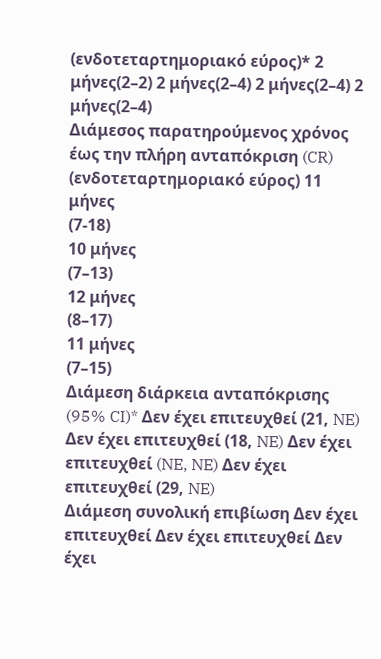(ενδοτεταρτημοριακό εύρος)* 2 μήνες(2–2) 2 μήνες(2–4) 2 μήνες(2–4) 2 μήνες(2–4)
Διάμεσος παρατηρούμενος χρόνος έως την πλήρη ανταπόκριση (CR) (ενδοτεταρτημοριακό εύρος) 11 μήνες
(7-18)
10 μήνες
(7–13)
12 μήνες
(8–17)
11 μήνες
(7–15)
Διάμεση διάρκεια ανταπόκρισης (95% CI)* Δεν έχει επιτευχθεί (21, NE) Δεν έχει επιτευχθεί (18, NE) Δεν έχει επιτευχθεί (NE, NE) Δεν έχει επιτευχθεί (29, NE)
Διάμεση συνολική επιβίωση Δεν έχει επιτευχθεί Δεν έχει επιτευχθεί Δεν έχει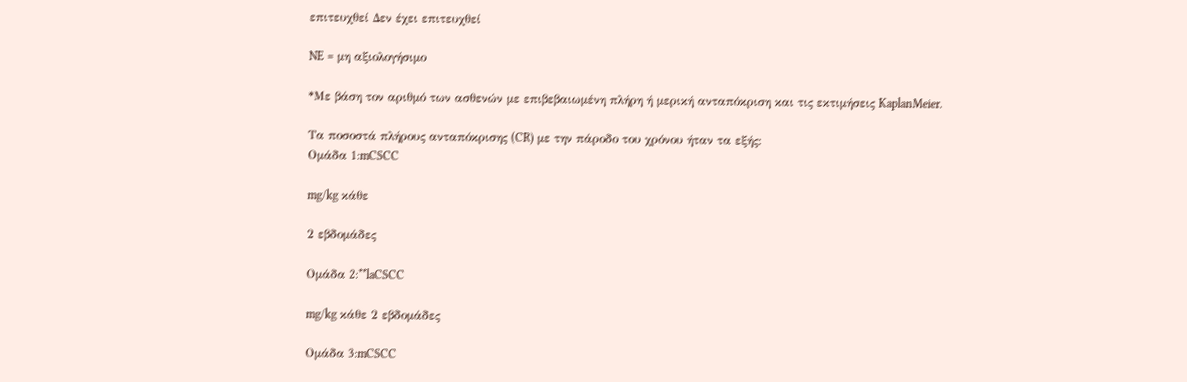επιτευχθεί Δεν έχει επιτευχθεί

NE = μη αξιολογήσιμο

*Με βάση τον αριθμό των ασθενών με επιβεβαιωμένη πλήρη ή μερική ανταπόκριση και τις εκτιμήσεις KaplanMeier.

Τα ποσοστά πλήρους ανταπόκρισης (CR) με την πάροδο του χρόνου ήταν τα εξής:
Ομάδα 1:mCSCC

mg/kg κάθε

2 εβδομάδες

Ομάδα 2:**laCSCC

mg/kg κάθε 2 εβδομάδες

Ομάδα 3:mCSCC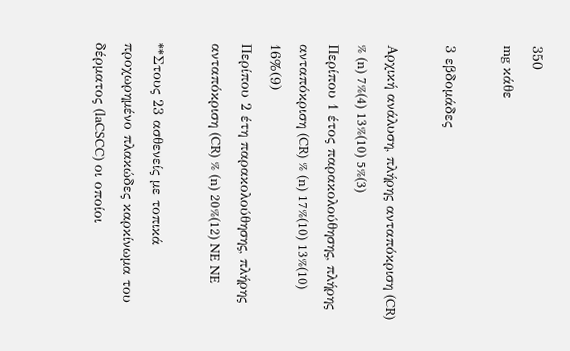350
mg κάθε

3 εβδομάδες

Αρχική ανάλυση, πλήρης ανταπόκριση (CR) % (n) 7%(4) 13%(10) 5%(3)
Περίπου 1 έτος παρακολούθησης, πλήρης ανταπόκριση (CR) % (n) 17%(10) 13%(10) 16%(9)
Περίπου 2 έτη παρακολούθησης, πλήρης ανταπόκριση (CR) % (n) 20%(12) NE NE

**Στους 23 ασθενείς με τοπικά προχωρημένο πλακώδες καρκίνωμα του δέρματος (laCSCC) οι οποίοι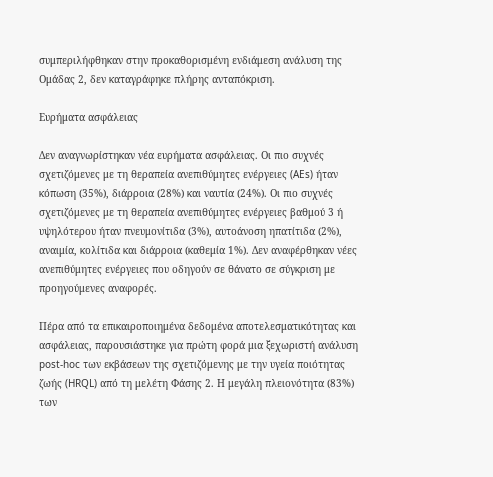συμπεριλήφθηκαν στην προκαθορισμένη ενδιάμεση ανάλυση της Ομάδας 2, δεν καταγράφηκε πλήρης ανταπόκριση.

Ευρήματα ασφάλειας

Δεν αναγνωρίστηκαν νέα ευρήματα ασφάλειας. Οι πιο συχνές σχετιζόμενες με τη θεραπεία ανεπιθύμητες ενέργειες (AEs) ήταν κόπωση (35%), διάρροια (28%) και ναυτία (24%). Οι πιο συχνές σχετιζόμενες με τη θεραπεία ανεπιθύμητες ενέργειες βαθμού 3 ή υψηλότερου ήταν πνευμονίτιδα (3%), αυτοάνοση ηπατίτιδα (2%), αναιμία, κολίτιδα και διάρροια (καθεμία 1%). Δεν αναφέρθηκαν νέες ανεπιθύμητες ενέργειες που οδηγούν σε θάνατο σε σύγκριση με προηγούμενες αναφορές.

Πέρα από τα επικαιροποιημένα δεδομένα αποτελεσματικότητας και ασφάλειας, παρουσιάστηκε για πρώτη φορά μια ξεχωριστή ανάλυση post-hoc των εκβάσεων της σχετιζόμενης με την υγεία ποιότητας ζωής (HRQL) από τη μελέτη Φάσης 2. Η μεγάλη πλειονότητα (83%) των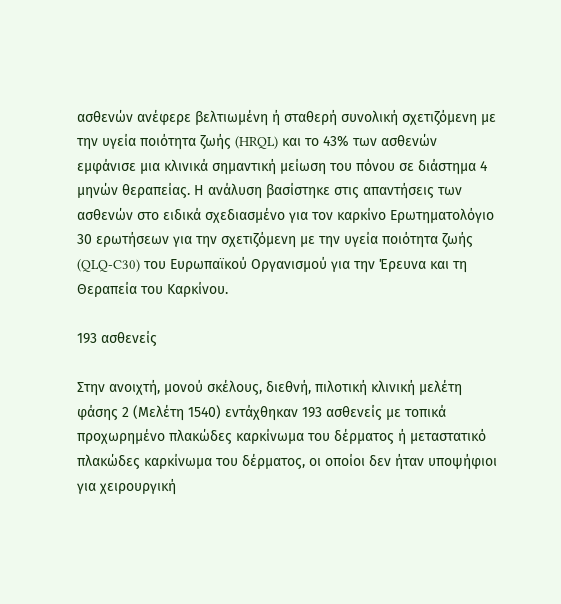ασθενών ανέφερε βελτιωμένη ή σταθερή συνολική σχετιζόμενη με την υγεία ποιότητα ζωής (HRQL) και το 43% των ασθενών εμφάνισε μια κλινικά σημαντική μείωση του πόνου σε διάστημα 4 μηνών θεραπείας. Η ανάλυση βασίστηκε στις απαντήσεις των ασθενών στο ειδικά σχεδιασμένο για τον καρκίνο Ερωτηματολόγιο 30 ερωτήσεων για την σχετιζόμενη με την υγεία ποιότητα ζωής (QLQ-C30) του Ευρωπαϊκού Οργανισμού για την Έρευνα και τη Θεραπεία του Καρκίνου.

193 ασθενείς

Στην ανοιχτή, μονού σκέλους, διεθνή, πιλοτική κλινική μελέτη φάσης 2 (Μελέτη 1540) εντάχθηκαν 193 ασθενείς με τοπικά προχωρημένο πλακώδες καρκίνωμα του δέρματος ή μεταστατικό πλακώδες καρκίνωμα του δέρματος, οι οποίοι δεν ήταν υποψήφιοι για χειρουργική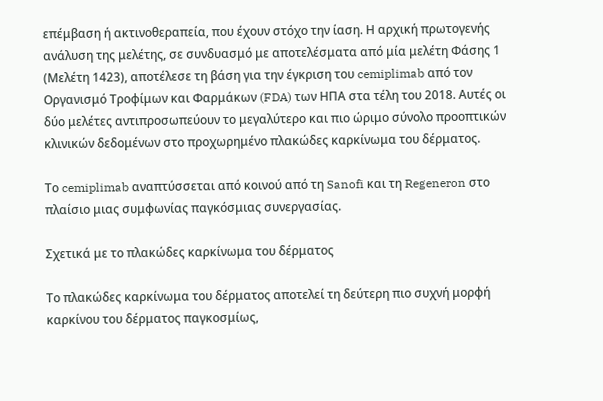επέμβαση ή ακτινοθεραπεία, που έχουν στόχο την ίαση. Η αρχική πρωτογενής ανάλυση της μελέτης, σε συνδυασμό με αποτελέσματα από μία μελέτη Φάσης 1 (Μελέτη 1423), αποτέλεσε τη βάση για την έγκριση του cemiplimab από τον Οργανισμό Τροφίμων και Φαρμάκων (FDA) των ΗΠΑ στα τέλη του 2018. Αυτές οι δύο μελέτες αντιπροσωπεύουν το μεγαλύτερο και πιο ώριμο σύνολο προοπτικών κλινικών δεδομένων στο προχωρημένο πλακώδες καρκίνωμα του δέρματος.

Το cemiplimab αναπτύσσεται από κοινού από τη Sanofi και τη Regeneron στο πλαίσιο μιας συμφωνίας παγκόσμιας συνεργασίας.

Σχετικά με το πλακώδες καρκίνωμα του δέρματος

Το πλακώδες καρκίνωμα του δέρματος αποτελεί τη δεύτερη πιο συχνή μορφή καρκίνου του δέρματος παγκοσμίως,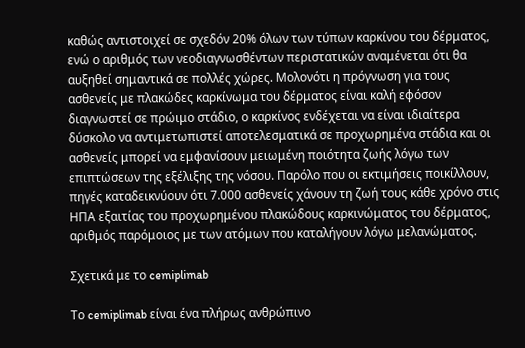καθώς αντιστοιχεί σε σχεδόν 20% όλων των τύπων καρκίνου του δέρματος, ενώ ο αριθμός των νεοδιαγνωσθέντων περιστατικών αναμένεται ότι θα αυξηθεί σημαντικά σε πολλές χώρες. Μολονότι η πρόγνωση για τους ασθενείς με πλακώδες καρκίνωμα του δέρματος είναι καλή εφόσον διαγνωστεί σε πρώιμο στάδιο, ο καρκίνος ενδέχεται να είναι ιδιαίτερα δύσκολο να αντιμετωπιστεί αποτελεσματικά σε προχωρημένα στάδια και οι ασθενείς μπορεί να εμφανίσουν μειωμένη ποιότητα ζωής λόγω των επιπτώσεων της εξέλιξης της νόσου. Παρόλο που οι εκτιμήσεις ποικίλλουν, πηγές καταδεικνύουν ότι 7.000 ασθενείς χάνουν τη ζωή τους κάθε χρόνο στις ΗΠΑ εξαιτίας του προχωρημένου πλακώδους καρκινώματος του δέρματος, αριθμός παρόμοιος με των ατόμων που καταλήγουν λόγω μελανώματος.

Σχετικά με το cemiplimab

Το cemiplimab είναι ένα πλήρως ανθρώπινο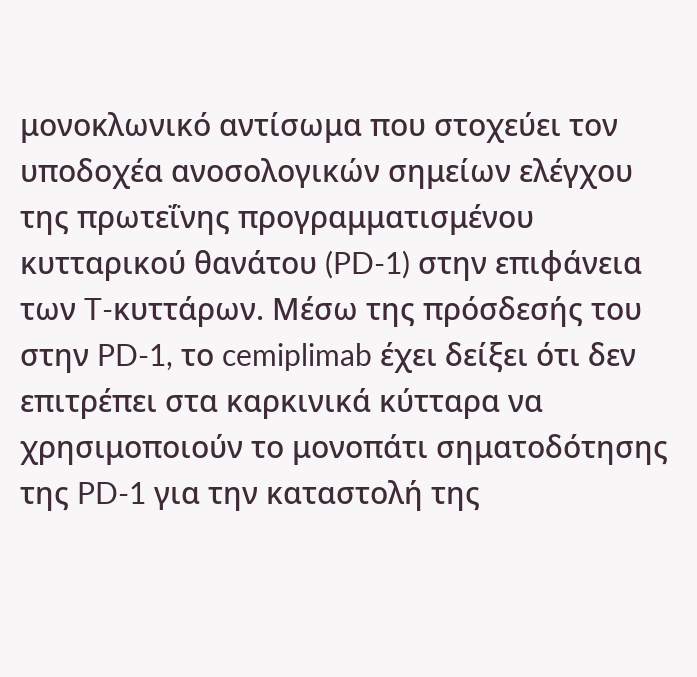μονοκλωνικό αντίσωμα που στοχεύει τον υποδοχέα ανοσολογικών σημείων ελέγχου της πρωτεΐνης προγραμματισμένου κυτταρικού θανάτου (PD-1) στην επιφάνεια των T-κυττάρων. Μέσω της πρόσδεσής του στην PD-1, το cemiplimab έχει δείξει ότι δεν επιτρέπει στα καρκινικά κύτταρα να χρησιμοποιούν το μονοπάτι σηματοδότησης της PD-1 για την καταστολή της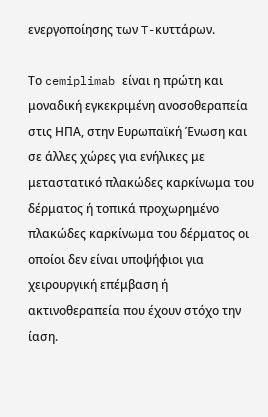ενεργοποίησης των T-κυττάρων.

Το cemiplimab είναι η πρώτη και μοναδική εγκεκριμένη ανοσοθεραπεία στις ΗΠΑ, στην Ευρωπαϊκή Ένωση και σε άλλες χώρες για ενήλικες με μεταστατικό πλακώδες καρκίνωμα του δέρματος ή τοπικά προχωρημένο πλακώδες καρκίνωμα του δέρματος οι οποίοι δεν είναι υποψήφιοι για χειρουργική επέμβαση ή ακτινοθεραπεία που έχουν στόχο την ίαση.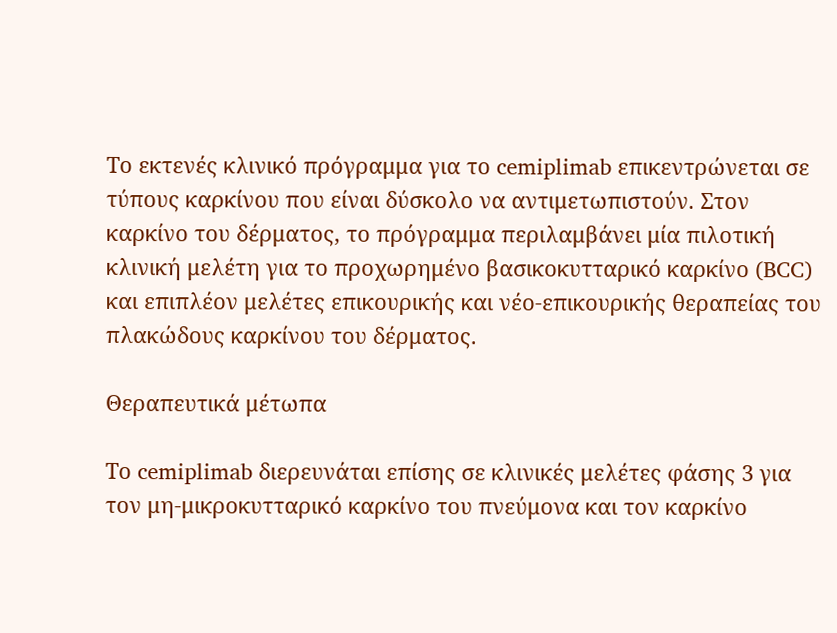Το εκτενές κλινικό πρόγραμμα για το cemiplimab επικεντρώνεται σε τύπους καρκίνου που είναι δύσκολο να αντιμετωπιστούν. Στον καρκίνο του δέρματος, το πρόγραμμα περιλαμβάνει μία πιλοτική κλινική μελέτη για το προχωρημένο βασικοκυτταρικό καρκίνο (BCC) και επιπλέον μελέτες επικουρικής και νέο-επικουρικής θεραπείας του πλακώδους καρκίνου του δέρματος.

Θεραπευτικά μέτωπα

Το cemiplimab διερευνάται επίσης σε κλινικές μελέτες φάσης 3 για τον μη-μικροκυτταρικό καρκίνο του πνεύμονα και τον καρκίνο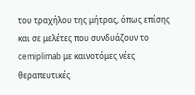του τραχήλου της μήτρας, όπως επίσης και σε μελέτες που συνδυάζουν το cemiplimab με καινοτόμες νέες θεραπευτικές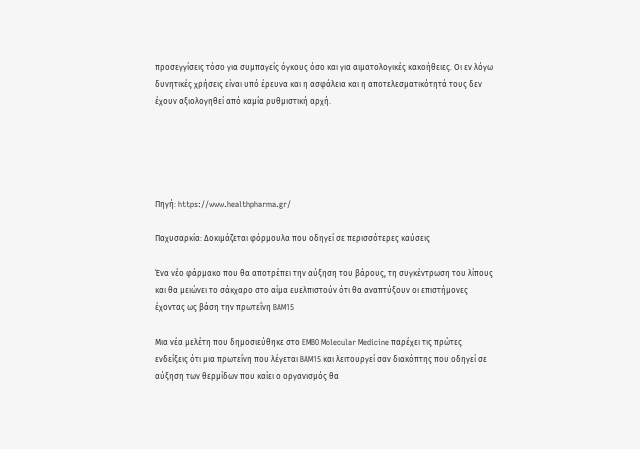προσεγγίσεις τόσο για συμπαγείς όγκους όσο και για αιματολογικές κακοήθειες. Οι εν λόγω δυνητικές χρήσεις είναι υπό έρευνα και η ασφάλεια και η αποτελεσματικότητά τους δεν έχουν αξιολογηθεί από καμία ρυθμιστική αρχή.





Πηγή: https://www.healthpharma.gr/

Παχυσαρκία: Δοκιμάζεται φόρμουλα που οδηγεί σε περισσότερες καύσεις

Ένα νέο φάρμακο που θα αποτρέπει την αύξηση του βάρους, τη συγκέντρωση του λίπους και θα μειώνει το σάκχαρο στο αίμα ευελπιστούν ότι θα αναπτύξουν οι επιστήμονες έχοντας ως βάση την πρωτεΐνη BAM15

Μια νέα μελέτη που δημοσιεύθηκε στο EMBO Molecular Medicine παρέχει τις πρώτες ενδείξεις ότι μια πρωτεΐνη που λέγεται BAM15 και λειτουργεί σαν διακόπτης που οδηγεί σε αύξηση των θερμίδων που καίει ο οργανισμός θα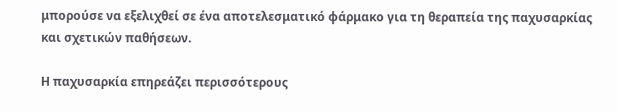μπορούσε να εξελιχθεί σε ένα αποτελεσματικό φάρμακο για τη θεραπεία της παχυσαρκίας και σχετικών παθήσεων.

Η παχυσαρκία επηρεάζει περισσότερους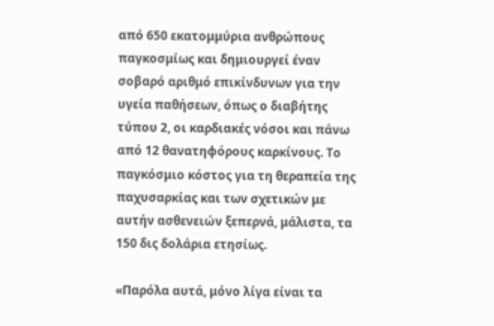από 650 εκατομμύρια ανθρώπους παγκοσμίως και δημιουργεί έναν σοβαρό αριθμό επικίνδυνων για την υγεία παθήσεων, όπως ο διαβήτης τύπου 2, οι καρδιακές νόσοι και πάνω από 12 θανατηφόρους καρκίνους. Το παγκόσμιο κόστος για τη θεραπεία της παχυσαρκίας και των σχετικών με αυτήν ασθενειών ξεπερνά, μάλιστα, τα 150 δις δολάρια ετησίως.

«Παρόλα αυτά, μόνο λίγα είναι τα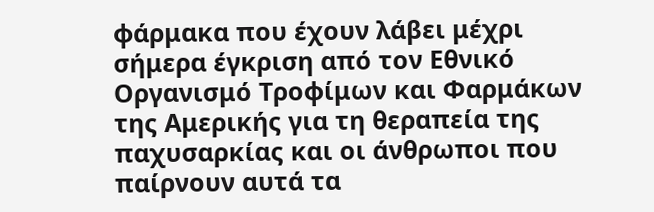φάρμακα που έχουν λάβει μέχρι σήμερα έγκριση από τον Εθνικό Οργανισμό Τροφίμων και Φαρμάκων της Αμερικής για τη θεραπεία της παχυσαρκίας και οι άνθρωποι που παίρνουν αυτά τα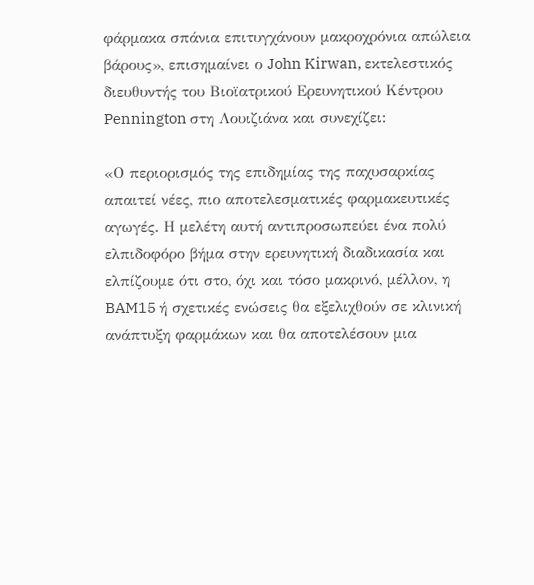φάρμακα σπάνια επιτυγχάνουν μακροχρόνια απώλεια βάρους», επισημαίνει ο John Kirwan, εκτελεστικός διευθυντής του Βιοϊατρικού Ερευνητικού Κέντρου Pennington στη Λουιζιάνα και συνεχίζει:

«Ο περιορισμός της επιδημίας της παχυσαρκίας απαιτεί νέες, πιο αποτελεσματικές φαρμακευτικές αγωγές. Η μελέτη αυτή αντιπροσωπεύει ένα πολύ ελπιδοφόρο βήμα στην ερευνητική διαδικασία και ελπίζουμε ότι στο, όχι και τόσο μακρινό, μέλλον, η BAM15 ή σχετικές ενώσεις θα εξελιχθούν σε κλινική ανάπτυξη φαρμάκων και θα αποτελέσουν μια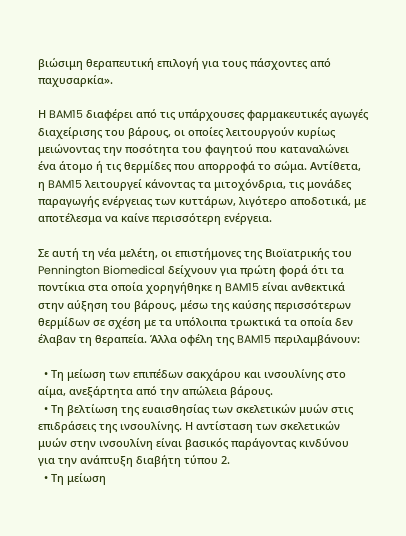βιώσιμη θεραπευτική επιλογή για τους πάσχοντες από παχυσαρκία».

Η BAM15 διαφέρει από τις υπάρχουσες φαρμακευτικές αγωγές διαχείρισης του βάρους, οι οποίες λειτουργούν κυρίως μειώνοντας την ποσότητα του φαγητού που καταναλώνει ένα άτομο ή τις θερμίδες που απορροφά το σώμα. Αντίθετα, η BAM15 λειτουργεί κάνοντας τα μιτοχόνδρια, τις μονάδες παραγωγής ενέργειας των κυττάρων, λιγότερο αποδοτικά, με αποτέλεσμα να καίνε περισσότερη ενέργεια.

Σε αυτή τη νέα μελέτη, οι επιστήμονες της Βιοϊατρικής του Pennington Biomedical δείχνουν για πρώτη φορά ότι τα ποντίκια στα οποία χορηγήθηκε η BAM15 είναι ανθεκτικά στην αύξηση του βάρους, μέσω της καύσης περισσότερων θερμίδων σε σχέση με τα υπόλοιπα τρωκτικά τα οποία δεν έλαβαν τη θεραπεία. Άλλα οφέλη της BAM15 περιλαμβάνουν:

  • Τη μείωση των επιπέδων σακχάρου και ινσουλίνης στο αίμα, ανεξάρτητα από την απώλεια βάρους.
  • Τη βελτίωση της ευαισθησίας των σκελετικών μυών στις επιδράσεις της ινσουλίνης. Η αντίσταση των σκελετικών μυών στην ινσουλίνη είναι βασικός παράγοντας κινδύνου για την ανάπτυξη διαβήτη τύπου 2.
  • Τη μείωση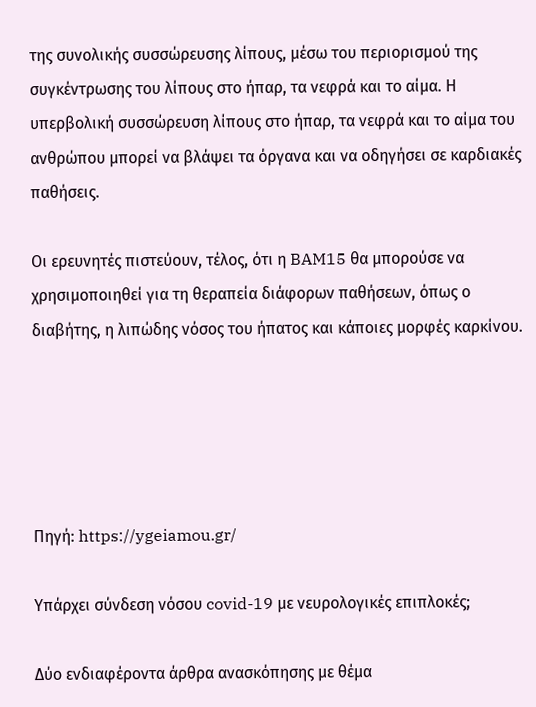της συνολικής συσσώρευσης λίπους, μέσω του περιορισμού της συγκέντρωσης του λίπους στο ήπαρ, τα νεφρά και το αίμα. Η υπερβολική συσσώρευση λίπους στο ήπαρ, τα νεφρά και το αίμα του ανθρώπου μπορεί να βλάψει τα όργανα και να οδηγήσει σε καρδιακές παθήσεις.

Οι ερευνητές πιστεύουν, τέλος, ότι η BAM15 θα μπορούσε να χρησιμοποιηθεί για τη θεραπεία διάφορων παθήσεων, όπως ο διαβήτης, η λιπώδης νόσος του ήπατος και κάποιες μορφές καρκίνου.





Πηγή: https://ygeiamou.gr/

Υπάρχει σύνδεση νόσου covid-19 με νευρολογικές επιπλοκές;

Δύο ενδιαφέροντα άρθρα ανασκόπησης με θέμα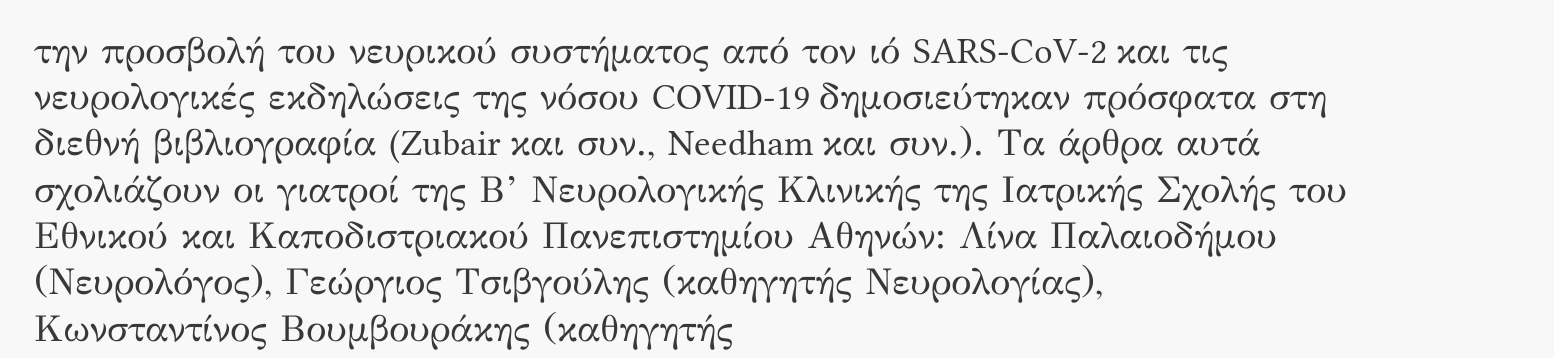την προσβολή του νευρικού συστήματος από τον ιό SARS-CoV-2 και τις νευρολογικές εκδηλώσεις της νόσου COVID-19 δημοσιεύτηκαν πρόσφατα στη διεθνή βιβλιογραφία (Zubair και συν., Needham και συν.). Τα άρθρα αυτά σχολιάζουν οι γιατροί της Β’ Νευρολογικής Κλινικής της Ιατρικής Σχολής του Εθνικού και Καποδιστριακού Πανεπιστημίου Αθηνών: Λίνα Παλαιοδήμου (Νευρολόγος), Γεώργιος Τσιβγούλης (καθηγητής Νευρολογίας), Κωνσταντίνος Βουμβουράκης (καθηγητής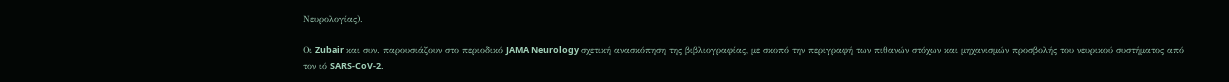Νευρολογίας).

Οι Zubair και συν. παρουσιάζουν στο περιοδικό JAMA Neurology σχετική ανασκόπηση της βιβλιογραφίας, με σκοπό την περιγραφή των πιθανών στόχων και μηχανισμών προσβολής του νευρικού συστήματος από τον ιό SARS-CoV-2.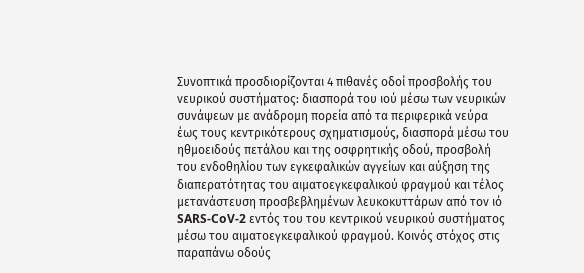Συνοπτικά προσδιορίζονται 4 πιθανές οδοί προσβολής του νευρικού συστήματος: διασπορά του ιού μέσω των νευρικών συνάψεων με ανάδρομη πορεία από τα περιφερικά νεύρα έως τους κεντρικότερους σχηματισμούς, διασπορά μέσω του ηθμοειδούς πετάλου και της οσφρητικής οδού, προσβολή του ενδοθηλίου των εγκεφαλικών αγγείων και αύξηση της διαπερατότητας του αιματοεγκεφαλικού φραγμού και τέλος μετανάστευση προσβεβλημένων λευκοκυττάρων από τον ιό SARS-CoV-2 εντός του του κεντρικού νευρικού συστήματος μέσω του αιματοεγκεφαλικού φραγμού. Κοινός στόχος στις παραπάνω οδούς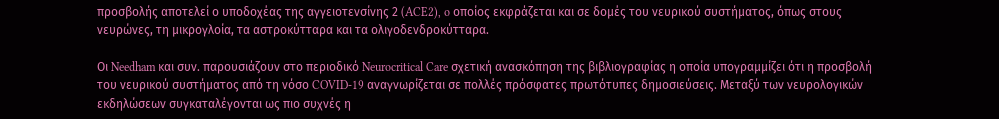προσβολής αποτελεί ο υποδοχέας της αγγειοτενσίνης 2 (ACE2), o οποίος εκφράζεται και σε δομές του νευρικού συστήματος, όπως στους νευρώνες, τη μικρογλοία, τα αστροκύτταρα και τα ολιγοδενδροκύτταρα.

Οι Needham και συν. παρουσιάζουν στο περιοδικό Neurocritical Care σχετική ανασκόπηση της βιβλιογραφίας η οποία υπογραμμίζει ότι η προσβολή του νευρικού συστήματος από τη νόσο COVID-19 αναγνωρίζεται σε πολλές πρόσφατες πρωτότυπες δημοσιεύσεις. Μεταξύ των νευρολογικών εκδηλώσεων συγκαταλέγονται ως πιο συχνές η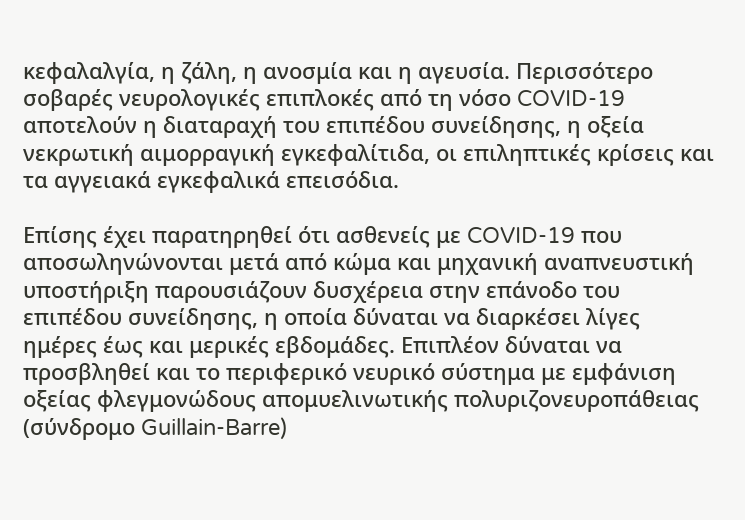κεφαλαλγία, η ζάλη, η ανοσμία και η αγευσία. Περισσότερο σοβαρές νευρολογικές επιπλοκές από τη νόσο COVID-19 αποτελούν η διαταραχή του επιπέδου συνείδησης, η οξεία νεκρωτική αιμορραγική εγκεφαλίτιδα, οι επιληπτικές κρίσεις και τα αγγειακά εγκεφαλικά επεισόδια.

Επίσης έχει παρατηρηθεί ότι ασθενείς με COVID-19 που αποσωληνώνονται μετά από κώμα και μηχανική αναπνευστική υποστήριξη παρουσιάζουν δυσχέρεια στην επάνοδο του επιπέδου συνείδησης, η οποία δύναται να διαρκέσει λίγες ημέρες έως και μερικές εβδομάδες. Επιπλέον δύναται να προσβληθεί και το περιφερικό νευρικό σύστημα με εμφάνιση οξείας φλεγμονώδους απομυελινωτικής πολυριζονευροπάθειας (σύνδρομο Guillain-Barre)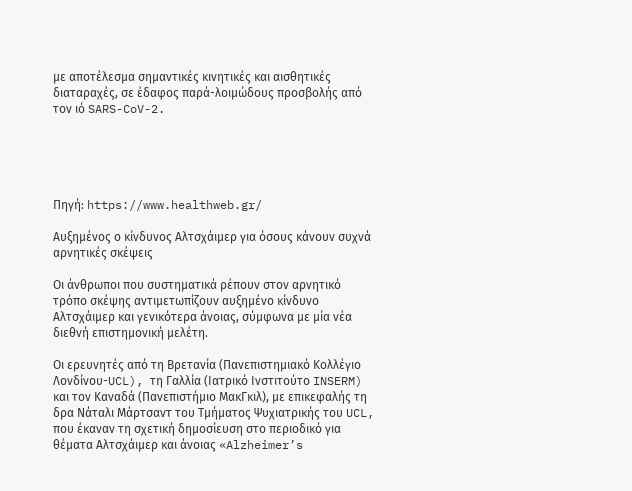με αποτέλεσμα σημαντικές κινητικές και αισθητικές διαταραχές, σε έδαφος παρά-λοιμώδους προσβολής από τον ιό SARS-CoV-2.





Πηγή: https://www.healthweb.gr/

Αυξημένος ο κίνδυνος Αλτσχάιμερ για όσους κάνουν συχνά αρνητικές σκέψεις

Οι άνθρωποι που συστηματικά ρέπουν στον αρνητικό τρόπο σκέψης αντιμετωπίζουν αυξημένο κίνδυνο Αλτσχάιμερ και γενικότερα άνοιας, σύμφωνα με μία νέα διεθνή επιστημονική μελέτη.

Οι ερευνητές από τη Βρετανία (Πανεπιστημιακό Κολλέγιο Λονδίνου-UCL), τη Γαλλία (Ιατρικό Ινστιτούτο INSERM) και τον Καναδά (Πανεπιστήμιο ΜακΓκιλ), με επικεφαλής τη δρα Νάταλι Μάρτσαντ του Τμήματος Ψυχιατρικής του UCL, που έκαναν τη σχετική δημοσίευση στο περιοδικό για θέματα Αλτσχάιμερ και άνοιας «Alzheimer’s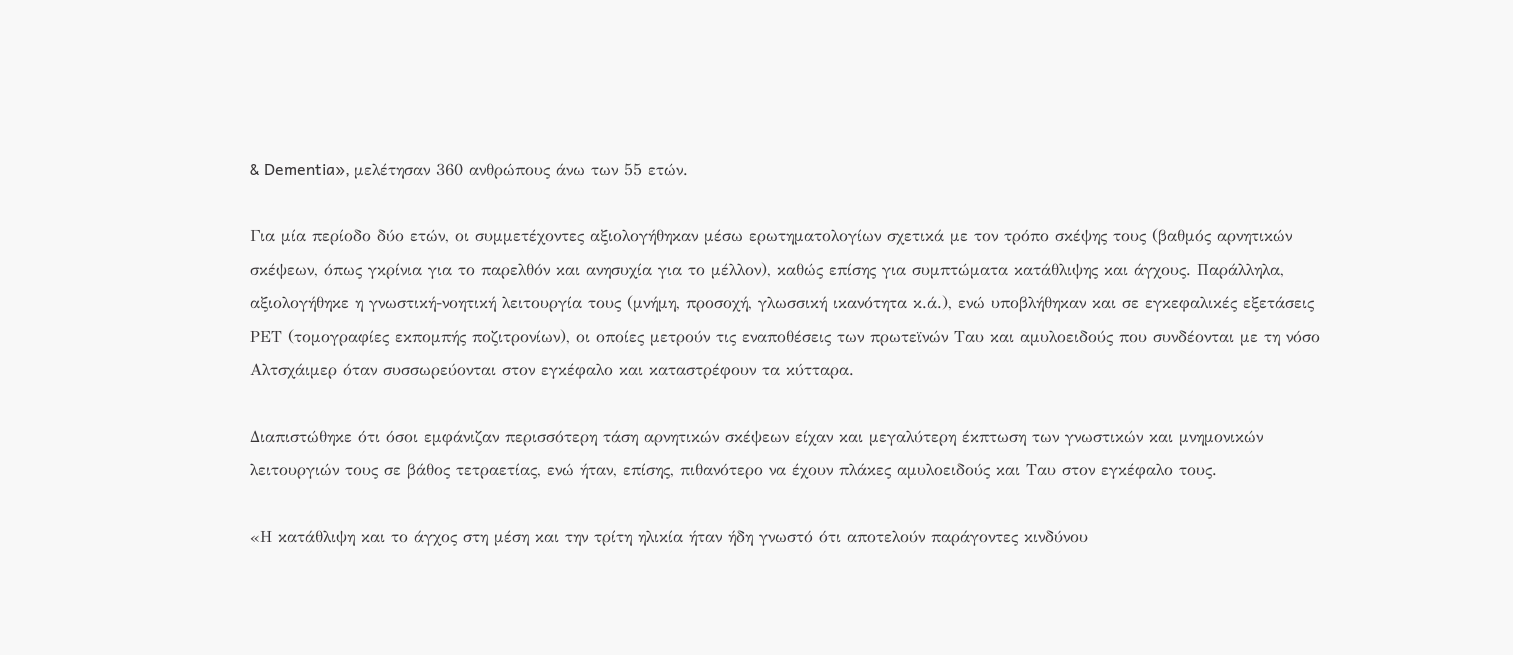& Dementia», μελέτησαν 360 ανθρώπους άνω των 55 ετών.

Για μία περίοδο δύο ετών, οι συμμετέχοντες αξιολογήθηκαν μέσω ερωτηματολογίων σχετικά με τον τρόπο σκέψης τους (βαθμός αρνητικών σκέψεων, όπως γκρίνια για το παρελθόν και ανησυχία για το μέλλον), καθώς επίσης για συμπτώματα κατάθλιψης και άγχους. Παράλληλα, αξιολογήθηκε η γνωστική-νοητική λειτουργία τους (μνήμη, προσοχή, γλωσσική ικανότητα κ.ά.), ενώ υποβλήθηκαν και σε εγκεφαλικές εξετάσεις ΡΕΤ (τομογραφίες εκπομπής ποζιτρονίων), οι οποίες μετρούν τις εναποθέσεις των πρωτεϊνών Ταυ και αμυλοειδούς που συνδέονται με τη νόσο Αλτσχάιμερ όταν συσσωρεύονται στον εγκέφαλο και καταστρέφουν τα κύτταρα.

Διαπιστώθηκε ότι όσοι εμφάνιζαν περισσότερη τάση αρνητικών σκέψεων είχαν και μεγαλύτερη έκπτωση των γνωστικών και μνημονικών λειτουργιών τους σε βάθος τετραετίας, ενώ ήταν, επίσης, πιθανότερο να έχουν πλάκες αμυλοειδούς και Ταυ στον εγκέφαλο τους.

«Η κατάθλιψη και το άγχος στη μέση και την τρίτη ηλικία ήταν ήδη γνωστό ότι αποτελούν παράγοντες κινδύνου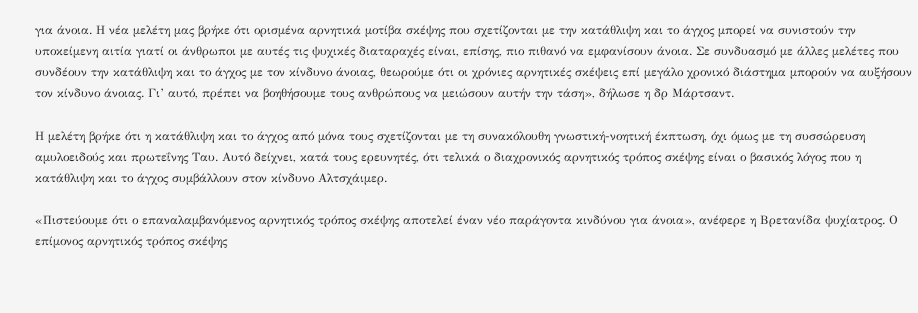για άνοια. Η νέα μελέτη μας βρήκε ότι ορισμένα αρνητικά μοτίβα σκέψης που σχετίζονται με την κατάθλιψη και το άγχος μπορεί να συνιστούν την υποκείμενη αιτία γιατί οι άνθρωποι με αυτές τις ψυχικές διαταραχές είναι, επίσης, πιο πιθανό να εμφανίσουν άνοια. Σε συνδυασμό με άλλες μελέτες που συνδέουν την κατάθλιψη και το άγχος με τον κίνδυνο άνοιας, θεωρούμε ότι οι χρόνιες αρνητικές σκέψεις επί μεγάλο χρονικό διάστημα μπορούν να αυξήσουν τον κίνδυνο άνοιας. Γι’ αυτό, πρέπει να βοηθήσουμε τους ανθρώπους να μειώσουν αυτήν την τάση», δήλωσε η δρ Μάρτσαντ.

Η μελέτη βρήκε ότι η κατάθλιψη και το άγχος από μόνα τους σχετίζονται με τη συνακόλουθη γνωστική-νοητική έκπτωση, όχι όμως με τη συσσώρευση αμυλοειδούς και πρωτεΐνης Ταυ. Αυτό δείχνει, κατά τους ερευνητές, ότι τελικά ο διαχρονικός αρνητικός τρόπος σκέψης είναι ο βασικός λόγος που η κατάθλιψη και το άγχος συμβάλλουν στον κίνδυνο Αλτσχάιμερ.

«Πιστεύουμε ότι ο επαναλαμβανόμενος αρνητικός τρόπος σκέψης αποτελεί έναν νέο παράγοντα κινδύνου για άνοια», ανέφερε η Βρετανίδα ψυχίατρος. Ο επίμονος αρνητικός τρόπος σκέψης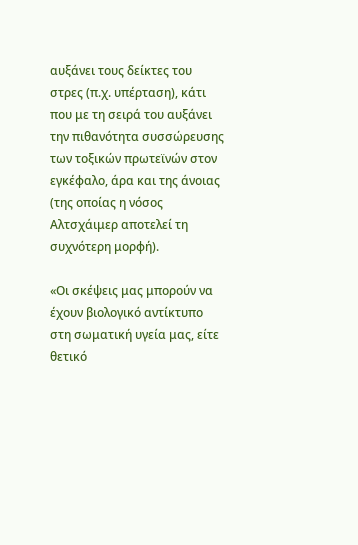αυξάνει τους δείκτες του στρες (π.χ. υπέρταση), κάτι που με τη σειρά του αυξάνει την πιθανότητα συσσώρευσης των τοξικών πρωτεϊνών στον εγκέφαλο, άρα και της άνοιας (της οποίας η νόσος Αλτσχάιμερ αποτελεί τη συχνότερη μορφή).

«Οι σκέψεις μας μπορούν να έχουν βιολογικό αντίκτυπο στη σωματική υγεία μας, είτε θετικό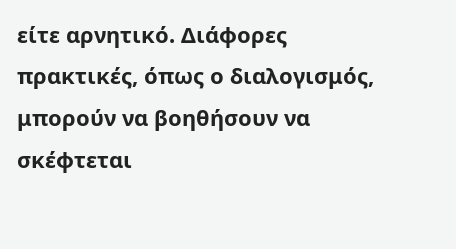είτε αρνητικό. Διάφορες πρακτικές, όπως ο διαλογισμός, μπορούν να βοηθήσουν να σκέφτεται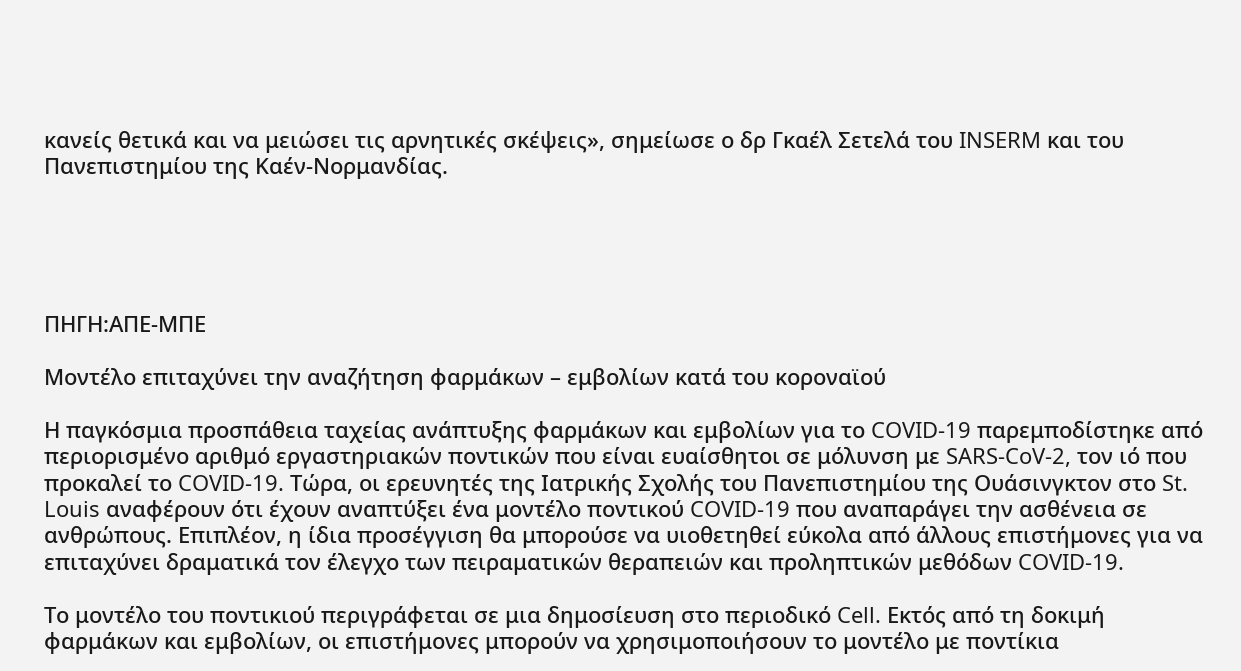κανείς θετικά και να μειώσει τις αρνητικές σκέψεις», σημείωσε ο δρ Γκαέλ Σετελά του INSERM και του Πανεπιστημίου της Καέν-Νορμανδίας.





ΠΗΓΗ:ΑΠΕ-ΜΠΕ

Μοντέλο επιταχύνει την αναζήτηση φαρμάκων – εμβολίων κατά του κοροναϊού

Η παγκόσμια προσπάθεια ταχείας ανάπτυξης φαρμάκων και εμβολίων για το COVID-19 παρεμποδίστηκε από περιορισμένο αριθμό εργαστηριακών ποντικών που είναι ευαίσθητοι σε μόλυνση με SARS-CoV-2, τον ιό που προκαλεί το COVID-19. Τώρα, οι ερευνητές της Ιατρικής Σχολής του Πανεπιστημίου της Ουάσινγκτον στο St. Louis αναφέρουν ότι έχουν αναπτύξει ένα μοντέλο ποντικού COVID-19 που αναπαράγει την ασθένεια σε ανθρώπους. Επιπλέον, η ίδια προσέγγιση θα μπορούσε να υιοθετηθεί εύκολα από άλλους επιστήμονες για να επιταχύνει δραματικά τον έλεγχο των πειραματικών θεραπειών και προληπτικών μεθόδων COVID-19.

Το μοντέλο του ποντικιού περιγράφεται σε μια δημοσίευση στο περιοδικό Cell. Εκτός από τη δοκιμή φαρμάκων και εμβολίων, οι επιστήμονες μπορούν να χρησιμοποιήσουν το μοντέλο με ποντίκια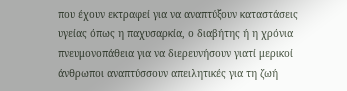που έχουν εκτραφεί για να αναπτύξουν καταστάσεις υγείας όπως η παχυσαρκία, ο διαβήτης ή η χρόνια πνευμονοπάθεια για να διερευνήσουν γιατί μερικοί άνθρωποι αναπτύσσουν απειλητικές για τη ζωή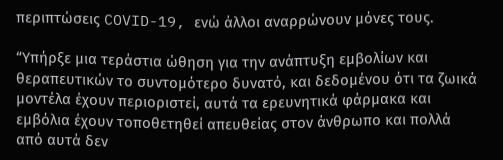περιπτώσεις COVID-19, ενώ άλλοι αναρρώνουν μόνες τους.

“Υπήρξε μια τεράστια ώθηση για την ανάπτυξη εμβολίων και θεραπευτικών το συντομότερο δυνατό, και δεδομένου ότι τα ζωικά μοντέλα έχουν περιοριστεί, αυτά τα ερευνητικά φάρμακα και εμβόλια έχουν τοποθετηθεί απευθείας στον άνθρωπο και πολλά από αυτά δεν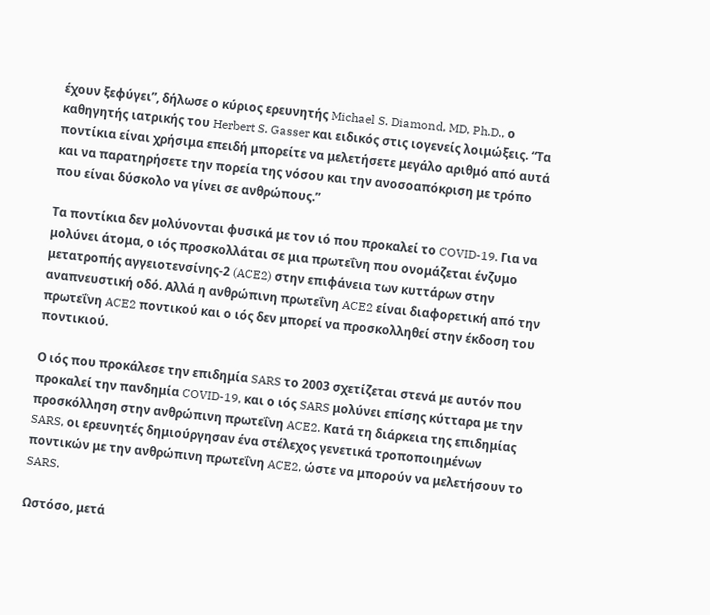έχουν ξεφύγει”, δήλωσε ο κύριος ερευνητής Michael S. Diamond, MD, Ph.D., ο καθηγητής ιατρικής του Herbert S. Gasser και ειδικός στις ιογενείς λοιμώξεις. “Τα ποντίκια είναι χρήσιμα επειδή μπορείτε να μελετήσετε μεγάλο αριθμό από αυτά και να παρατηρήσετε την πορεία της νόσου και την ανοσοαπόκριση με τρόπο που είναι δύσκολο να γίνει σε ανθρώπους.”

Τα ποντίκια δεν μολύνονται φυσικά με τον ιό που προκαλεί το COVID-19. Για να μολύνει άτομα, ο ιός προσκολλάται σε μια πρωτεΐνη που ονομάζεται ένζυμο μετατροπής αγγειοτενσίνης-2 (ACE2) στην επιφάνεια των κυττάρων στην αναπνευστική οδό. Αλλά η ανθρώπινη πρωτεΐνη ACE2 είναι διαφορετική από την πρωτεΐνη ACE2 ποντικού και ο ιός δεν μπορεί να προσκολληθεί στην έκδοση του ποντικιού.

Ο ιός που προκάλεσε την επιδημία SARS το 2003 σχετίζεται στενά με αυτόν που προκαλεί την πανδημία COVID-19, και ο ιός SARS μολύνει επίσης κύτταρα με την προσκόλληση στην ανθρώπινη πρωτεΐνη ACE2. Κατά τη διάρκεια της επιδημίας SARS, οι ερευνητές δημιούργησαν ένα στέλεχος γενετικά τροποποιημένων ποντικών με την ανθρώπινη πρωτεΐνη ACE2, ώστε να μπορούν να μελετήσουν το SARS.

Ωστόσο, μετά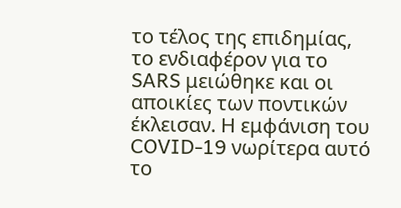το τέλος της επιδημίας, το ενδιαφέρον για το SARS μειώθηκε και οι αποικίες των ποντικών έκλεισαν. Η εμφάνιση του COVID-19 νωρίτερα αυτό το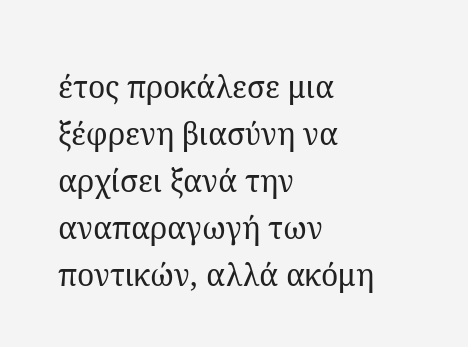έτος προκάλεσε μια ξέφρενη βιασύνη να αρχίσει ξανά την αναπαραγωγή των ποντικών, αλλά ακόμη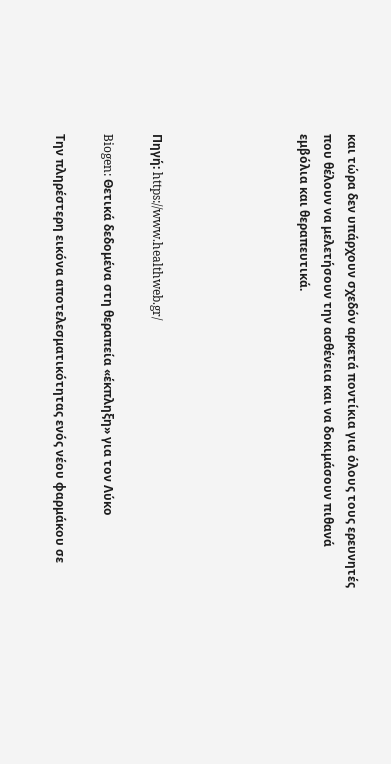και τώρα δεν υπάρχουν σχεδόν αρκετά ποντίκια για όλους τους ερευνητές που θέλουν να μελετήσουν την ασθένεια και να δοκιμάσουν πιθανά εμβόλια και θεραπευτικά.





Πηγή: https://www.healthweb.gr/

Biogen: Θετικά δεδομένα στη θεραπεία «έκπληξη» για τον Λύκο

Την πληρέστερη εικόνα αποτελεσματικότητας ενός νέου φαρμάκου σε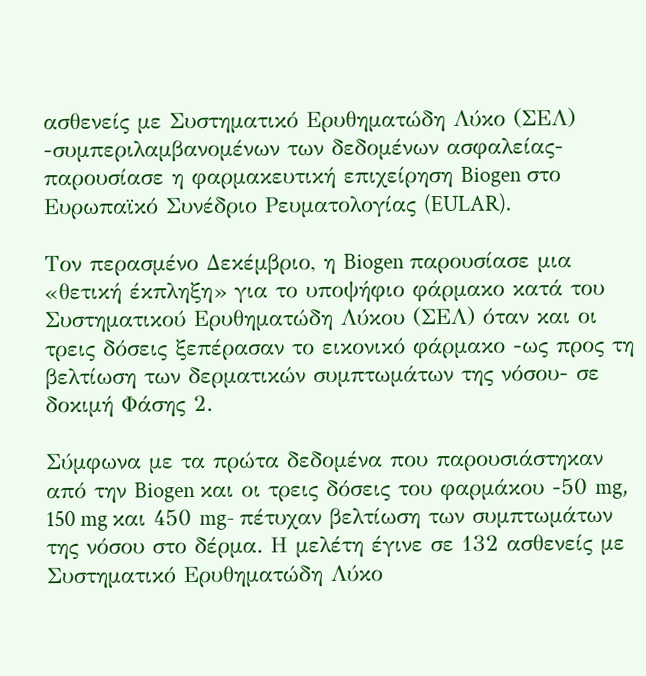ασθενείς με Συστηματικό Ερυθηματώδη Λύκο (ΣΕΛ) -συμπεριλαμβανομένων των δεδομένων ασφαλείας-παρουσίασε η φαρμακευτική επιχείρηση Biogen στο Ευρωπαϊκό Συνέδριο Ρευματολογίας (EULAR).

Τον περασμένο Δεκέμβριο, η Biogen παρουσίασε μια «θετική έκπληξη» για το υποψήφιο φάρμακο κατά του Συστηματικού Ερυθηματώδη Λύκου (ΣΕΛ) όταν και οι τρεις δόσεις ξεπέρασαν το εικονικό φάρμακο -ως προς τη βελτίωση των δερματικών συμπτωμάτων της νόσου- σε δοκιμή Φάσης 2.

Σύμφωνα με τα πρώτα δεδομένα που παρουσιάστηκαν από την Biogen και οι τρεις δόσεις του φαρμάκου -50 mg, 150 mg και 450 mg- πέτυχαν βελτίωση των συμπτωμάτων της νόσου στο δέρμα. Η μελέτη έγινε σε 132 ασθενείς με Συστηματικό Ερυθηματώδη Λύκο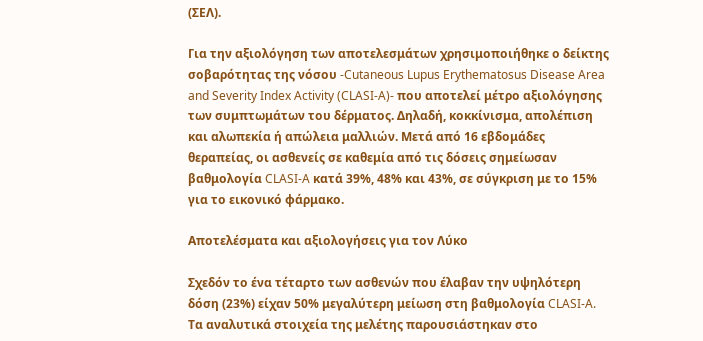(ΣΕΛ).

Για την αξιολόγηση των αποτελεσμάτων χρησιμοποιήθηκε ο δείκτης σοβαρότητας της νόσου -Cutaneous Lupus Erythematosus Disease Area and Severity Index Activity (CLASI-A)- που αποτελεί μέτρο αξιολόγησης των συμπτωμάτων του δέρματος. Δηλαδή, κοκκίνισμα, απολέπιση και αλωπεκία ή απώλεια μαλλιών. Μετά από 16 εβδομάδες θεραπείας, οι ασθενείς σε καθεμία από τις δόσεις σημείωσαν βαθμολογία CLASI-A κατά 39%, 48% και 43%, σε σύγκριση με το 15% για το εικονικό φάρμακο.

Αποτελέσματα και αξιολογήσεις για τον Λύκο

Σχεδόν το ένα τέταρτο των ασθενών που έλαβαν την υψηλότερη δόση (23%) είχαν 50% μεγαλύτερη μείωση στη βαθμολογία CLASI-A. Τα αναλυτικά στοιχεία της μελέτης παρουσιάστηκαν στο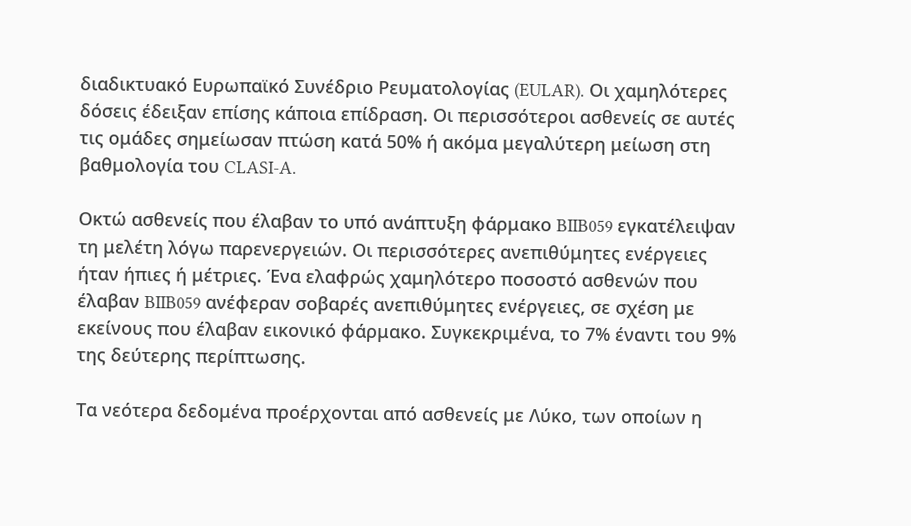διαδικτυακό Ευρωπαϊκό Συνέδριο Ρευματολογίας (EULAR). Οι χαμηλότερες δόσεις έδειξαν επίσης κάποια επίδραση. Οι περισσότεροι ασθενείς σε αυτές τις ομάδες σημείωσαν πτώση κατά 50% ή ακόμα μεγαλύτερη μείωση στη βαθμολογία του CLASI-A.

Οκτώ ασθενείς που έλαβαν το υπό ανάπτυξη φάρμακο BIIB059 εγκατέλειψαν τη μελέτη λόγω παρενεργειών. Οι περισσότερες ανεπιθύμητες ενέργειες ήταν ήπιες ή μέτριες. Ένα ελαφρώς χαμηλότερο ποσοστό ασθενών που έλαβαν BIIB059 ανέφεραν σοβαρές ανεπιθύμητες ενέργειες, σε σχέση με εκείνους που έλαβαν εικονικό φάρμακο. Συγκεκριμένα, το 7% έναντι του 9% της δεύτερης περίπτωσης.

Τα νεότερα δεδομένα προέρχονται από ασθενείς με Λύκο, των οποίων η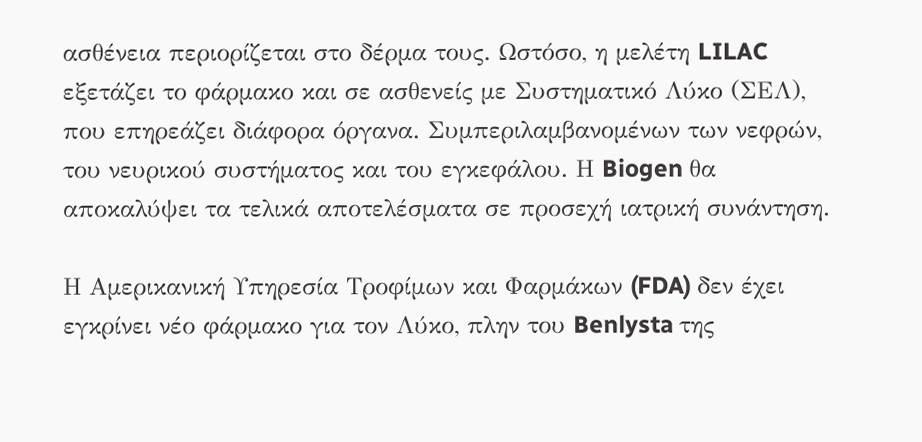ασθένεια περιορίζεται στο δέρμα τους. Ωστόσο, η μελέτη LILAC εξετάζει το φάρμακο και σε ασθενείς με Συστηματικό Λύκο (ΣΕΛ), που επηρεάζει διάφορα όργανα. Συμπεριλαμβανομένων των νεφρών, του νευρικού συστήματος και του εγκεφάλου. Η Biogen θα αποκαλύψει τα τελικά αποτελέσματα σε προσεχή ιατρική συνάντηση.

Η Αμερικανική Υπηρεσία Τροφίμων και Φαρμάκων (FDA) δεν έχει εγκρίνει νέο φάρμακο για τον Λύκο, πλην του Benlysta της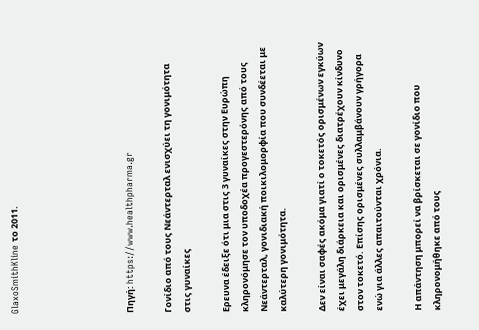GlaxoSmithKline το 2011.





Πηγή: https://www.healthpharma.gr

Γονίδιο από τους Νεάντερταλ ενισχύει τη γονιμότητα στις γυναίκες

Ερευνα έδειξε ότι μια στις 3 γυναίκες στην Ευρώπη κληρονόμησε τον υποδοχέα προγεστερόνης από τους Νεάντερταλ, γονιδιακή ποικιλομορφία που συνδέεται με καλύτερη γονιμότητα.

Δεν είναι σαφές ακόμα γιατί ο τοκετός ορισμένων εγκύων έχει μεγάλη διάρκεια και ορισμένες διατρέχουν κίνδυνο στον τοκετό. Επίσης ορισμένες συλλαμβάνουν γρήγορα ενώ για άλλες απαιτούνται χρόνια.

Η απάντηση μπορεί να βρίσκεται σε γονίδιο που κληρονομήθηκε από τους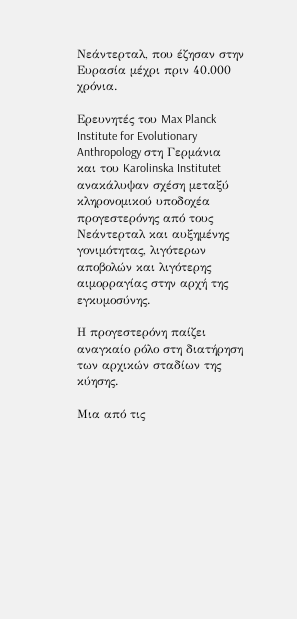Νεάντερταλ, που έζησαν στην Ευρασία μέχρι πριν 40.000 χρόνια.

Ερευνητές του Max Planck Institute for Evolutionary Anthropology στη Γερμάνια και του Karolinska Institutet ανακάλυψαν σχέση μεταξύ κληρονομικού υποδοχέα  προγεστερόνης από τους Νεάντερταλ και αυξημένης γονιμότητας, λιγότερων αποβολών και λιγότερης αιμορραγίας στην αρχή της εγκυμοσύνης.

Η προγεστερόνη παίζει αναγκαίο ρόλο στη διατήρηση των αρχικών σταδίων της κύησης.

Μια από τις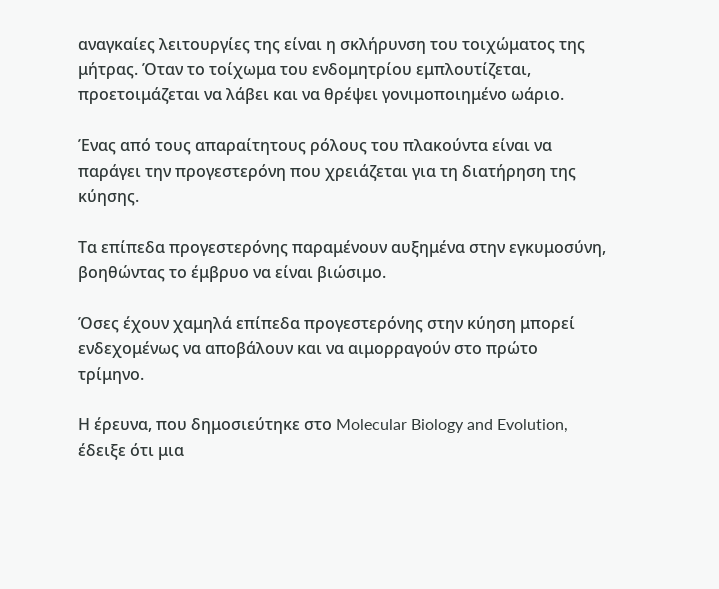αναγκαίες λειτουργίες της είναι η σκλήρυνση του τοιχώματος της μήτρας. Όταν το τοίχωμα του ενδομητρίου εμπλουτίζεται, προετοιμάζεται να λάβει και να θρέψει γονιμοποιημένο ωάριο.

Ένας από τους απαραίτητους ρόλους του πλακούντα είναι να παράγει την προγεστερόνη που χρειάζεται για τη διατήρηση της κύησης.

Τα επίπεδα προγεστερόνης παραμένουν αυξημένα στην εγκυμοσύνη, βοηθώντας το έμβρυο να είναι βιώσιμο.

Όσες έχουν χαμηλά επίπεδα προγεστερόνης στην κύηση μπορεί ενδεχομένως να αποβάλουν και να αιμορραγούν στο πρώτο τρίμηνο.

Η έρευνα, που δημοσιεύτηκε στο Molecular Biology and Evolution, έδειξε ότι μια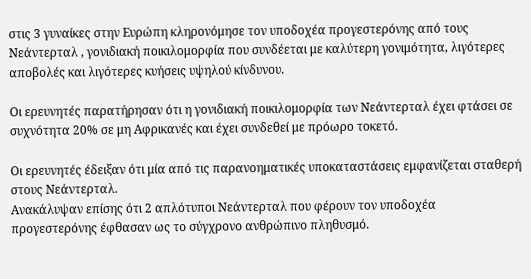στις 3 γυναίκες στην Ευρώπη κληρονόμησε τον υποδοχέα προγεστερόνης από τους Νεάντερταλ , γονιδιακή ποικιλομορφία που συνδέεται με καλύτερη γονιμότητα, λιγότερες αποβολές και λιγότερες κυήσεις υψηλού κίνδυνου.

Οι ερευνητές παρατήρησαν ότι η γονιδιακή ποικιλομορφία των Νεάντερταλ έχει φτάσει σε συχνότητα 20% σε μη Αφρικανές και έχει συνδεθεί με πρόωρο τοκετό.

Οι ερευνητές έδειξαν ότι μία από τις παρανοηματικές υποκαταστάσεις εμφανίζεται σταθερή στους Νεάντερταλ.
Ανακάλυψαν επίσης ότι 2 απλότυποι Νεάντερταλ που φέρουν τον υποδοχέα προγεστερόνης έφθασαν ως το σύγχρονο ανθρώπινο πληθυσμό.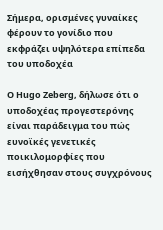Σήμερα, ορισμένες γυναίκες φέρουν το γονίδιο που εκφράζει υψηλότερα επίπεδα του υποδοχέα

Ο Hugo Zeberg, δήλωσε ότι ο υποδοχέας προγεστερόνης είναι παράδειγμα του πώς ευνοϊκές γενετικές ποικιλομορφίες που εισήχθησαν στους συγχρόνους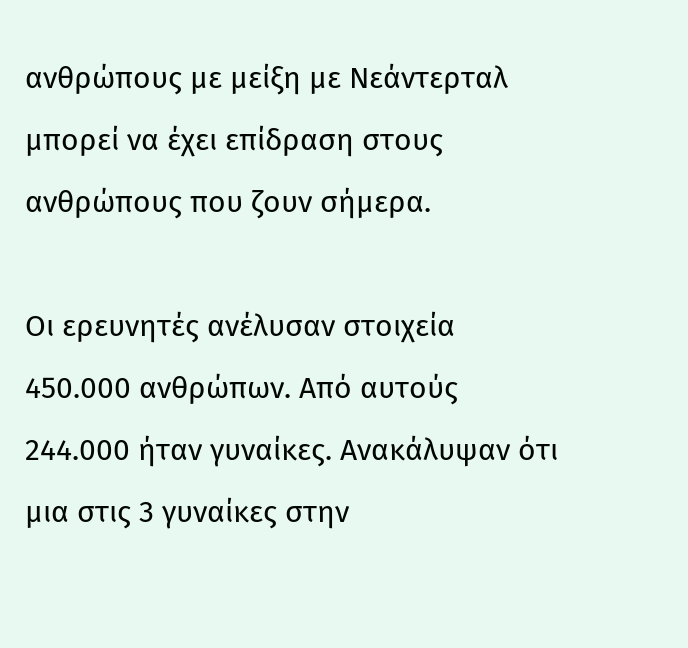ανθρώπους με μείξη με Νεάντερταλ μπορεί να έχει επίδραση στους ανθρώπους που ζουν σήμερα.

Οι ερευνητές ανέλυσαν στοιχεία 450.000 ανθρώπων. Από αυτούς 244.000 ήταν γυναίκες. Ανακάλυψαν ότι μια στις 3 γυναίκες στην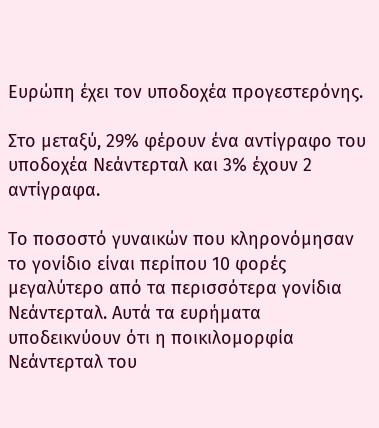Ευρώπη έχει τον υποδοχέα προγεστερόνης.

Στο μεταξύ, 29% φέρουν ένα αντίγραφο του υποδοχέα Νεάντερταλ και 3% έχουν 2 αντίγραφα.

Το ποσοστό γυναικών που κληρονόμησαν το γονίδιο είναι περίπου 10 φορές μεγαλύτερο από τα περισσότερα γονίδια Νεάντερταλ. Αυτά τα ευρήματα υποδεικνύουν ότι η ποικιλομορφία Νεάντερταλ του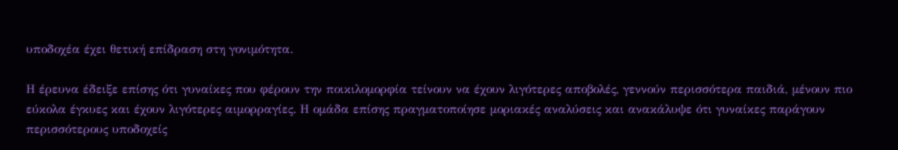υποδοχέα έχει θετική επίδραση στη γονιμότητα.

Η έρευνα έδειξε επίσης ότι γυναίκες που φέρουν την ποικιλομορφία τείνουν να έχουν λιγότερες αποβολές, γεννούν περισσότερα παιδιά, μένουν πιο εύκολα έγκυες και έχουν λιγότερες αιμορραγίες. Η ομάδα επίσης πραγματοποίησε μοριακές αναλύσεις και ανακάλυψε ότι γυναίκες παράγουν περισσότερους υποδοχείς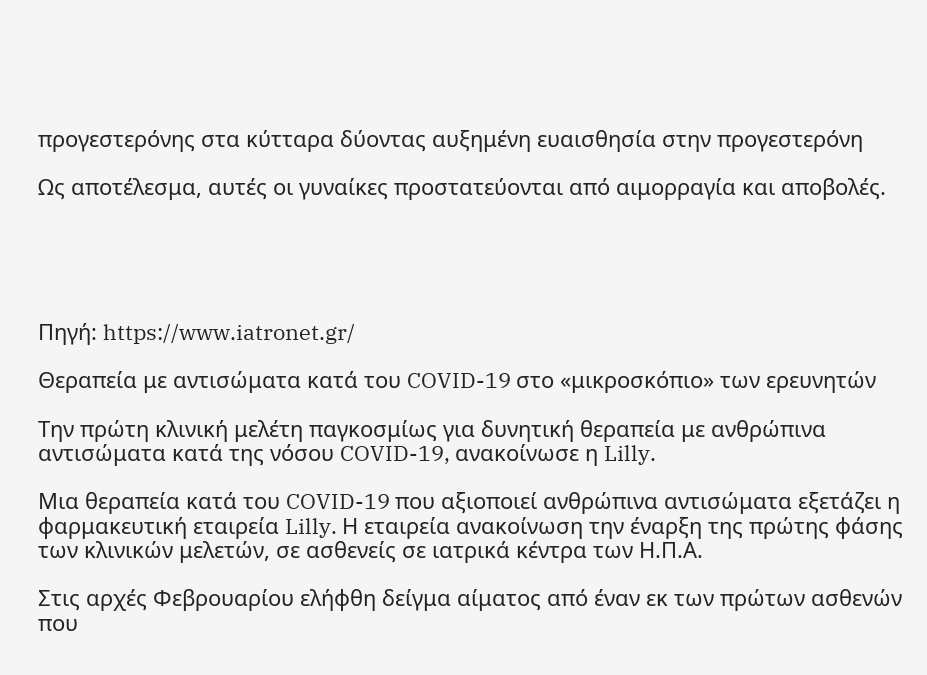προγεστερόνης στα κύτταρα δύοντας αυξημένη ευαισθησία στην προγεστερόνη

Ως αποτέλεσμα, αυτές οι γυναίκες προστατεύονται από αιμορραγία και αποβολές.





Πηγή: https://www.iatronet.gr/

Θεραπεία με αντισώματα κατά του COVID-19 στο «μικροσκόπιο» των ερευνητών

Την πρώτη κλινική μελέτη παγκοσμίως για δυνητική θεραπεία με ανθρώπινα αντισώματα κατά της νόσου COVID-19, ανακοίνωσε η Lilly.

Μια θεραπεία κατά του COVID-19 που αξιοποιεί ανθρώπινα αντισώματα εξετάζει η φαρμακευτική εταιρεία Lilly. Η εταιρεία ανακοίνωση την έναρξη της πρώτης φάσης των κλινικών μελετών, σε ασθενείς σε ιατρικά κέντρα των Η.Π.Α.

Στις αρχές Φεβρουαρίου ελήφθη δείγμα αίματος από έναν εκ των πρώτων ασθενών που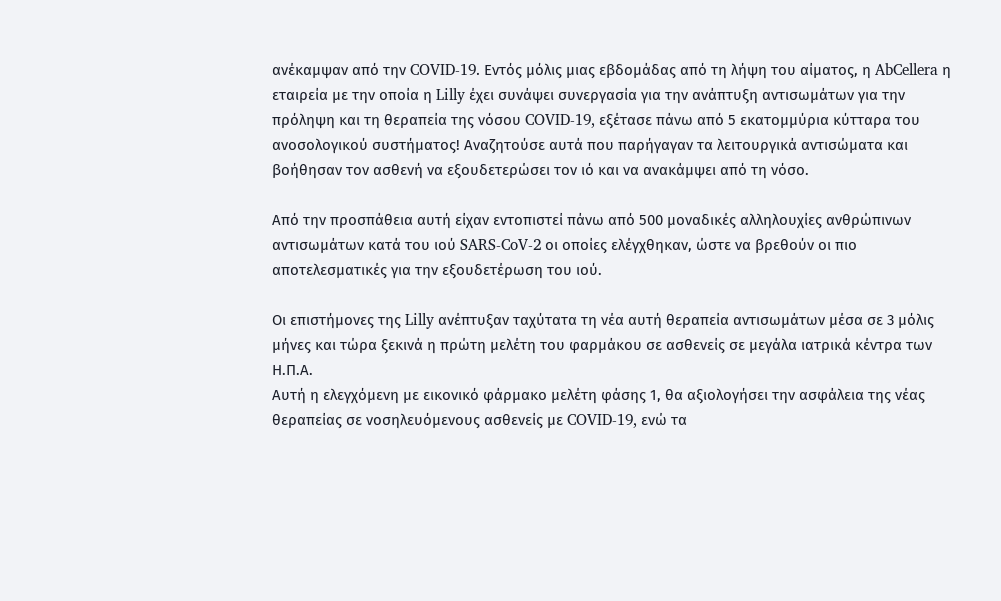ανέκαμψαν από την COVID-19. Εντός μόλις μιας εβδομάδας από τη λήψη του αίματος, η AbCellera η εταιρεία με την οποία η Lilly έχει συνάψει συνεργασία για την ανάπτυξη αντισωμάτων για την πρόληψη και τη θεραπεία της νόσου COVID-19, εξέτασε πάνω από 5 εκατομμύρια κύτταρα του ανοσολογικού συστήματος! Αναζητούσε αυτά που παρήγαγαν τα λειτουργικά αντισώματα και βοήθησαν τον ασθενή να εξουδετερώσει τον ιό και να ανακάμψει από τη νόσο.

Από την προσπάθεια αυτή είχαν εντοπιστεί πάνω από 500 μοναδικές αλληλουχίες ανθρώπινων αντισωμάτων κατά του ιού SARS-CoV-2 οι οποίες ελέγχθηκαν, ώστε να βρεθούν οι πιο αποτελεσματικές για την εξουδετέρωση του ιού.

Οι επιστήμονες της Lilly ανέπτυξαν ταχύτατα τη νέα αυτή θεραπεία αντισωμάτων μέσα σε 3 μόλις μήνες και τώρα ξεκινά η πρώτη μελέτη του φαρμάκου σε ασθενείς σε μεγάλα ιατρικά κέντρα των Η.Π.Α.
Αυτή η ελεγχόμενη με εικονικό φάρμακο μελέτη φάσης 1, θα αξιολογήσει την ασφάλεια της νέας θεραπείας σε νοσηλευόμενους ασθενείς με COVID-19, ενώ τα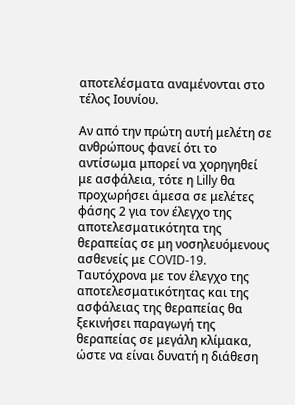αποτελέσματα αναμένονται στο τέλος Ιουνίου.

Αν από την πρώτη αυτή μελέτη σε ανθρώπους φανεί ότι το αντίσωμα μπορεί να χορηγηθεί με ασφάλεια, τότε η Lilly θα προχωρήσει άμεσα σε μελέτες φάσης 2 για τον έλεγχο της αποτελεσματικότητα της θεραπείας σε μη νοσηλευόμενους ασθενείς με COVID-19. Ταυτόχρονα με τον έλεγχο της αποτελεσματικότητας και της ασφάλειας της θεραπείας θα ξεκινήσει παραγωγή της θεραπείας σε μεγάλη κλίμακα, ώστε να είναι δυνατή η διάθεση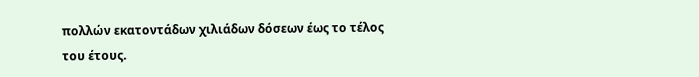πολλών εκατοντάδων χιλιάδων δόσεων έως το τέλος του έτους.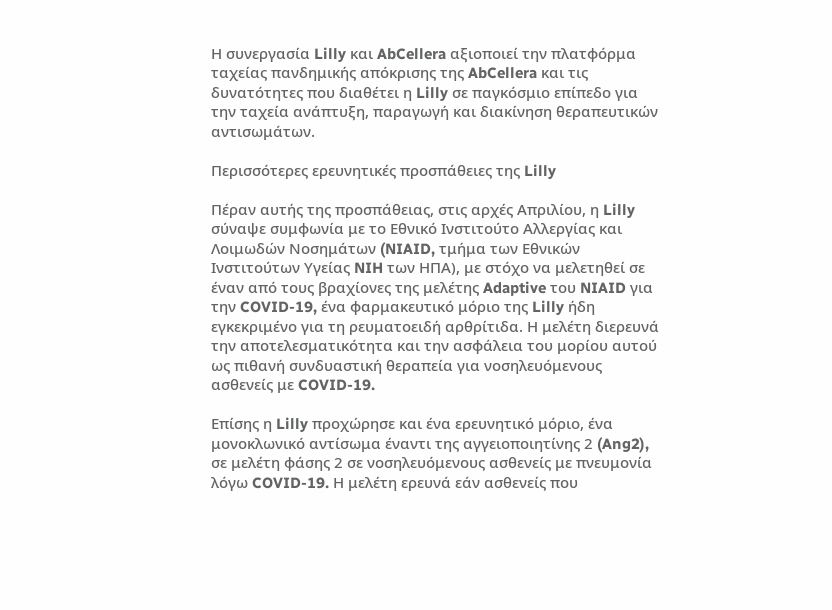Η συνεργασία Lilly και AbCellera αξιοποιεί την πλατφόρμα ταχείας πανδημικής απόκρισης της AbCellera και τις δυνατότητες που διαθέτει η Lilly σε παγκόσμιο επίπεδο για την ταχεία ανάπτυξη, παραγωγή και διακίνηση θεραπευτικών αντισωμάτων.

Περισσότερες ερευνητικές προσπάθειες της Lilly

Πέραν αυτής της προσπάθειας, στις αρχές Απριλίου, η Lilly σύναψε συμφωνία με το Εθνικό Ινστιτούτο Αλλεργίας και Λοιμωδών Νοσημάτων (NIAID, τμήμα των Εθνικών Ινστιτούτων Υγείας NIH των ΗΠΑ), με στόχο να μελετηθεί σε έναν από τους βραχίονες της μελέτης Adaptive του NIAID για την COVID-19, ένα φαρμακευτικό μόριο της Lilly ήδη εγκεκριμένο για τη ρευματοειδή αρθρίτιδα. Η μελέτη διερευνά την αποτελεσματικότητα και την ασφάλεια του μορίου αυτού ως πιθανή συνδυαστική θεραπεία για νοσηλευόμενους ασθενείς με COVID-19.

Επίσης η Lilly προχώρησε και ένα ερευνητικό μόριο, ένα μονοκλωνικό αντίσωμα έναντι της αγγειοποιητίνης 2 (Ang2), σε μελέτη φάσης 2 σε νοσηλευόμενους ασθενείς με πνευμονία λόγω COVID-19. Η μελέτη ερευνά εάν ασθενείς που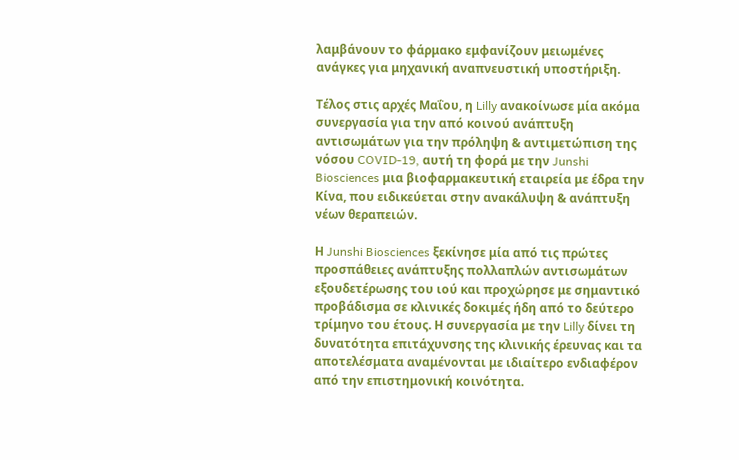λαμβάνουν το φάρμακο εμφανίζουν μειωμένες ανάγκες για μηχανική αναπνευστική υποστήριξη.

Τέλος στις αρχές Μαΐου, η Lilly ανακοίνωσε μία ακόμα συνεργασία για την από κοινού ανάπτυξη αντισωμάτων για την πρόληψη & αντιμετώπιση της νόσου COVID-19, αυτή τη φορά με την Junshi Biosciences μια βιοφαρμακευτική εταιρεία με έδρα την Κίνα, που ειδικεύεται στην ανακάλυψη & ανάπτυξη νέων θεραπειών.

Η Junshi Biosciences ξεκίνησε μία από τις πρώτες προσπάθειες ανάπτυξης πολλαπλών αντισωμάτων εξουδετέρωσης του ιού και προχώρησε με σημαντικό προβάδισμα σε κλινικές δοκιμές ήδη από το δεύτερο τρίμηνο του έτους. Η συνεργασία με την Lilly δίνει τη δυνατότητα επιτάχυνσης της κλινικής έρευνας και τα αποτελέσματα αναμένονται με ιδιαίτερο ενδιαφέρον από την επιστημονική κοινότητα.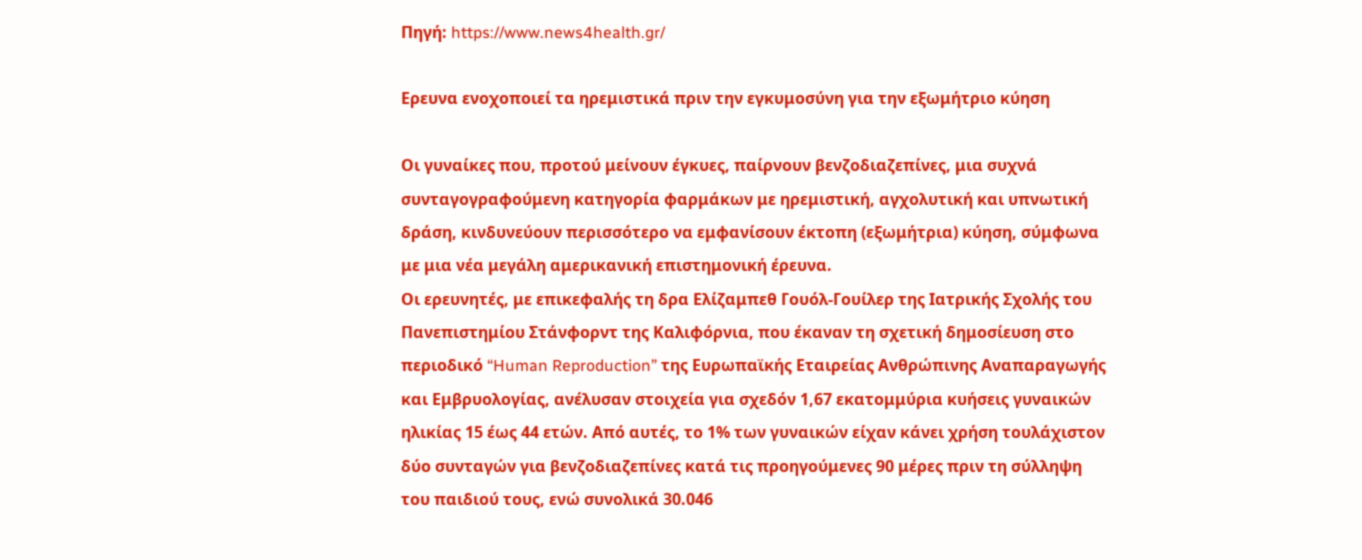Πηγή: https://www.news4health.gr/

Eρευνα ενοχοποιεί τα ηρεμιστικά πριν την εγκυμοσύνη για την εξωμήτριο κύηση

Οι γυναίκες που, προτού μείνουν έγκυες, παίρνουν βενζοδιαζεπίνες, μια συχνά συνταγογραφούμενη κατηγορία φαρμάκων με ηρεμιστική, αγχολυτική και υπνωτική δράση, κινδυνεύουν περισσότερο να εμφανίσουν έκτοπη (εξωμήτρια) κύηση, σύμφωνα με μια νέα μεγάλη αμερικανική επιστημονική έρευνα.
Οι ερευνητές, με επικεφαλής τη δρα Ελίζαμπεθ Γουόλ-Γουίλερ της Ιατρικής Σχολής του Πανεπιστημίου Στάνφορντ της Καλιφόρνια, που έκαναν τη σχετική δημοσίευση στο περιοδικό “Human Reproduction” της Ευρωπαϊκής Εταιρείας Ανθρώπινης Αναπαραγωγής και Εμβρυολογίας, ανέλυσαν στοιχεία για σχεδόν 1,67 εκατομμύρια κυήσεις γυναικών ηλικίας 15 έως 44 ετών. Από αυτές, το 1% των γυναικών είχαν κάνει χρήση τουλάχιστον δύο συνταγών για βενζοδιαζεπίνες κατά τις προηγούμενες 90 μέρες πριν τη σύλληψη του παιδιού τους, ενώ συνολικά 30.046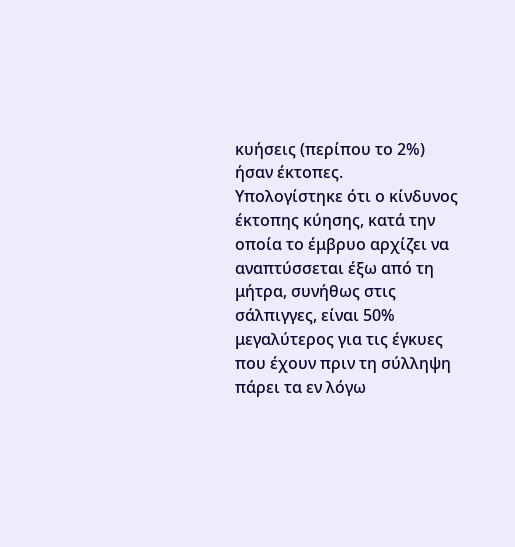κυήσεις (περίπου το 2%) ήσαν έκτοπες.
Υπολογίστηκε ότι ο κίνδυνος έκτοπης κύησης, κατά την οποία το έμβρυο αρχίζει να αναπτύσσεται έξω από τη μήτρα, συνήθως στις σάλπιγγες, είναι 50% μεγαλύτερος για τις έγκυες που έχουν πριν τη σύλληψη πάρει τα εν λόγω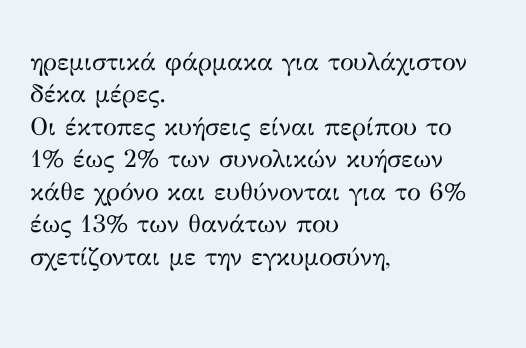ηρεμιστικά φάρμακα για τουλάχιστον δέκα μέρες.
Οι έκτοπες κυήσεις είναι περίπου το 1% έως 2% των συνολικών κυήσεων κάθε χρόνο και ευθύνονται για το 6% έως 13% των θανάτων που σχετίζονται με την εγκυμοσύνη,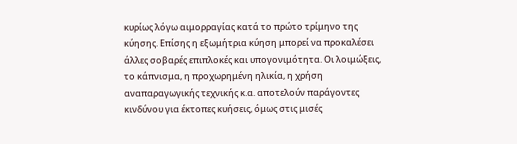κυρίως λόγω αιμορραγίας κατά το πρώτο τρίμηνο της κύησης. Επίσης η εξωμήτρια κύηση μπορεί να προκαλέσει άλλες σοβαρές επιπλοκές και υπογονιμότητα. Οι λοιμώξεις, το κάπνισμα, η προχωρημένη ηλικία, η χρήση αναπαραγωγικής τεχνικής κ.α. αποτελούν παράγοντες κινδύνου για έκτοπες κυήσεις, όμως στις μισές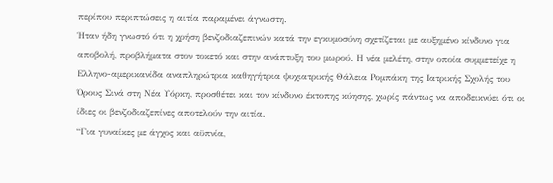περίπου περιπτώσεις η αιτία παραμένει άγνωστη.
Ήταν ήδη γνωστό ότι η χρήση βενζοδιαζεπινών κατά την εγκυμοσύνη σχετίζεται με αυξημένο κίνδυνο για αποβολή, προβλήματα στον τοκετό και στην ανάπτυξη του μωρού. Η νέα μελέτη, στην οποία συμμετείχε η Ελληνο-αμερικανίδα αναπληρώτρια καθηγήτρια ψυχιατρικής Θάλεια Ρομπάκη της Ιατρικής Σχολής του Όρους Σινά στη Νέα Υόρκη, προσθέτει και τον κίνδυνο έκτοπης κύησης, χωρίς πάντως να αποδεικνύει ότι οι ίδιες οι βενζοδιαζεπίνες αποτελούν την αιτία.
“Για γυναίκες με άγχος και αϋπνία,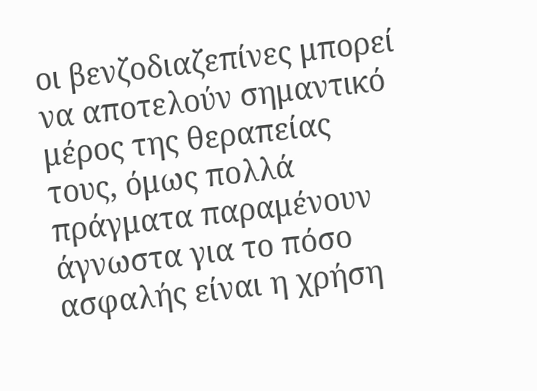οι βενζοδιαζεπίνες μπορεί να αποτελούν σημαντικό μέρος της θεραπείας τους, όμως πολλά πράγματα παραμένουν άγνωστα για το πόσο ασφαλής είναι η χρήση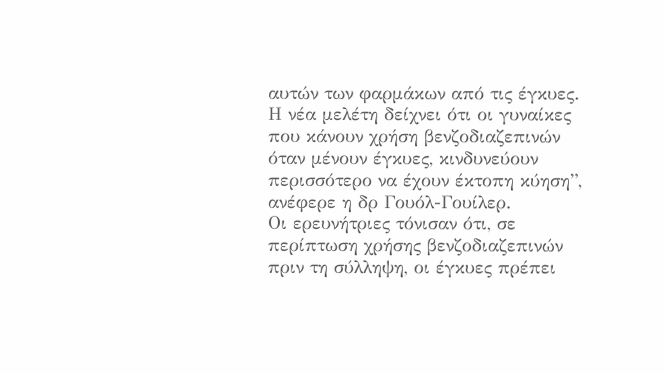αυτών των φαρμάκων από τις έγκυες. Η νέα μελέτη δείχνει ότι οι γυναίκες που κάνουν χρήση βενζοδιαζεπινών όταν μένουν έγκυες, κινδυνεύουν περισσότερο να έχουν έκτοπη κύηση”, ανέφερε η δρ Γουόλ-Γουίλερ.
Οι ερευνήτριες τόνισαν ότι, σε περίπτωση χρήσης βενζοδιαζεπινών πριν τη σύλληψη, οι έγκυες πρέπει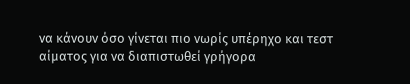να κάνουν όσο γίνεται πιο νωρίς υπέρηχο και τεστ αίματος για να διαπιστωθεί γρήγορα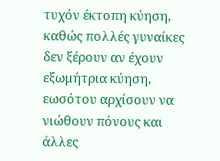τυχόν έκτοπη κύηση, καθώς πολλές γυναίκες δεν ξέρουν αν έχουν εξωμήτρια κύηση, εωσότου αρχίσουν να νιώθουν πόνους και άλλες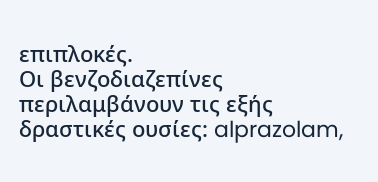επιπλοκές.
Οι βενζοδιαζεπίνες περιλαμβάνουν τις εξής δραστικές ουσίες: alprazolam,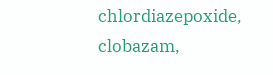chlordiazepoxide, clobazam,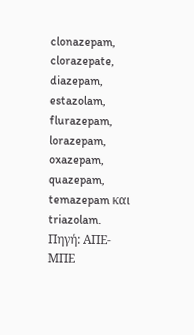clonazepam, clorazepate, diazepam, estazolam, flurazepam, lorazepam, oxazepam, quazepam, temazepam και triazolam.
Πηγή: ΑΠΕ-ΜΠΕ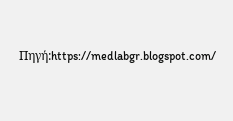Πηγή:https://medlabgr.blogspot.com/